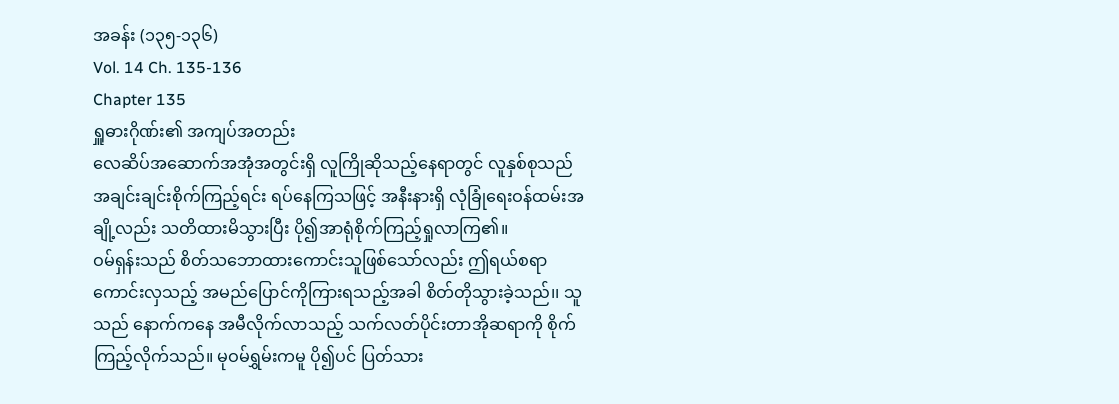အခန်း (၁၃၅-၁၃၆)
Vol. 14 Ch. 135-136
Chapter 135
ရှူဓားဂိုဏ်း၏ အကျပ်အတည်း
လေဆိပ်အဆောက်အအုံအတွင်းရှိ လူကြိုဆိုသည့်နေရာတွင် လူနှစ်စုသည် အချင်းချင်းစိုက်ကြည့်ရင်း ရပ်နေကြသဖြင့် အနီးနားရှိ လုံခြုံရေးဝန်ထမ်းအချို့လည်း သတိထားမိသွားပြီး ပို၍အာရုံစိုက်ကြည့်ရှုလာကြ၏။
ဝမ်ရှန်းသည် စိတ်သဘောထားကောင်းသူဖြစ်သော်လည်း ဤရယ်စရာကောင်းလှသည့် အမည်ပြောင်ကိုကြားရသည့်အခါ စိတ်တိုသွားခဲ့သည်၊၊ သူသည် နောက်ကနေ အမီလိုက်လာသည့် သက်လတ်ပိုင်းတာအိုဆရာကို စိုက်ကြည့်လိုက်သည်။ မုဝမ်ရွှမ်းကမူ ပို၍ပင် ပြတ်သား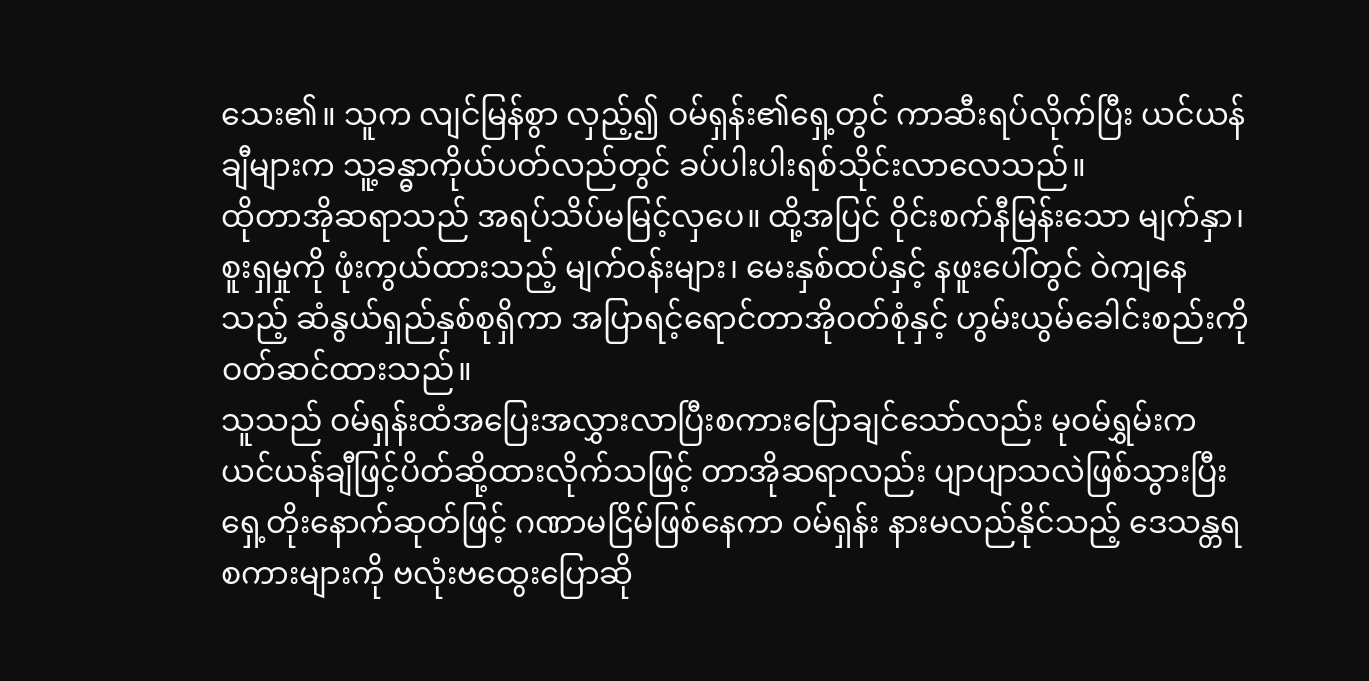သေး၏။ သူက လျင်မြန်စွာ လှည့်၍ ဝမ်ရှန်း၏ရှေ့တွင် ကာဆီးရပ်လိုက်ပြီး ယင်ယန်ချီများက သူ့ခန္ဓာကိုယ်ပတ်လည်တွင် ခပ်ပါးပါးရစ်သိုင်းလာလေသည်။
ထိုတာအိုဆရာသည် အရပ်သိပ်မမြင့်လှပေ။ ထို့အပြင် ဝိုင်းစက်နီမြန်းသော မျက်နှာ၊ စူးရှမှုကို ဖုံးကွယ်ထားသည့် မျက်ဝန်းများ၊ မေးနှစ်ထပ်နှင့် နဖူးပေါ်တွင် ဝဲကျနေသည့် ဆံနွယ်ရှည်နှစ်စုရှိကာ အပြာရင့်ရောင်တာအိုဝတ်စုံနှင့် ဟွမ်းယွမ်ခေါင်းစည်းကို ဝတ်ဆင်ထားသည်။
သူသည် ဝမ်ရှန်းထံအပြေးအလွှားလာပြီးစကားပြောချင်သော်လည်း မုဝမ်ရွှမ်းက ယင်ယန်ချီဖြင့်ပိတ်ဆို့ထားလိုက်သဖြင့် တာအိုဆရာလည်း ပျာပျာသလဲဖြစ်သွားပြီး ရှေ့တိုးနောက်ဆုတ်ဖြင့် ဂဏာမငြိမ်ဖြစ်နေကာ ဝမ်ရှန်း နားမလည်နိုင်သည့် ဒေသန္တရစကားများကို ဗလုံးဗထွေးပြောဆို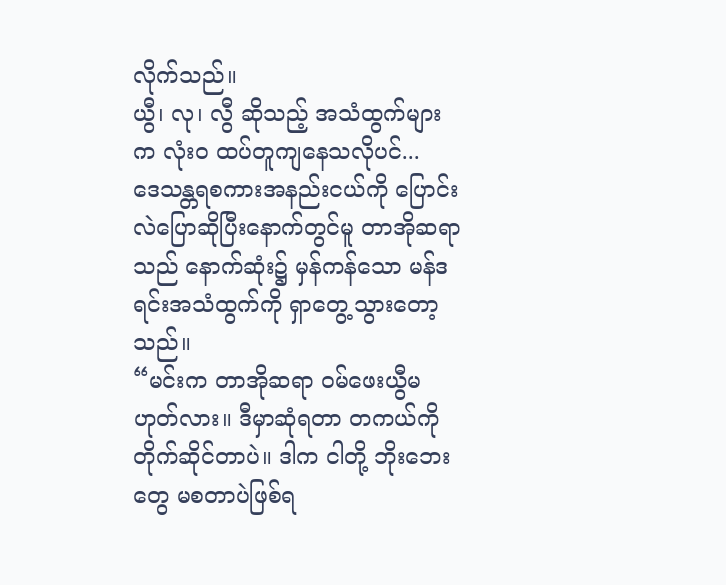လိုက်သည်။
ယွီ၊ လု၊ လွီ ဆိုသည့် အသံထွက်များက လုံးဝ ထပ်တူကျနေသလိုပင်...
ဒေသန္တရစကားအနည်းငယ်ကို ပြောင်းလဲပြောဆိုပြီးနောက်တွင်မူ တာအိုဆရာသည် နောက်ဆုံး၌ မှန်ကန်သော မန်ဒရင်းအသံထွက်ကို ရှာတွေ့သွားတော့သည်။
“မင်းက တာအိုဆရာ ဝမ်ဖေးယွီမဟုတ်လား။ ဒီမှာဆုံရတာ တကယ်ကို တိုက်ဆိုင်တာပဲ။ ဒါက ငါတို့ ဘိုးဘေးတွေ မစတာပဲဖြစ်ရ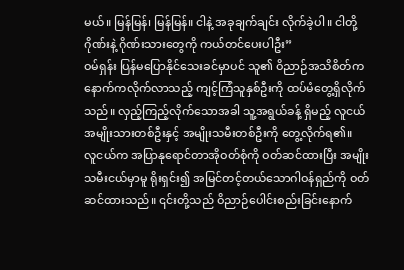မယ်။ မြန်မြန်၊ မြန်မြန်။ ငါနဲ့ အခုချက်ချင်း လိုက်ခဲ့ပါ။ ငါတို့ဂိုဏ်းနဲ့ ဂိုဏ်းသားတွေကို ကယ်တင်ပေးပါဦး”
ဝမ်ရှန်း ပြန်မပြောနိုင်သေးခင်မှာပင် သူ၏ ဝိညာဉ်အသိစိတ်က နောက်ကလိုက်လာသည့် ကျင့်ကြံသူနှစ်ဦးကို ထပ်မံတွေ့ရှိလိုက်သည်။ လှည့်ကြည့်လိုက်သောအခါ သူ့အရွယ်ခန့် ရှိမည့် လူငယ်အမျိုးသားတစ်ဦးနှင့် အမျိုးသမီးတစ်ဦးကို တွေ့လိုက်ရ၏။
လူငယ်က အပြာနုရောင်တာအိုဝတ်စုံကို ဝတ်ဆင်ထားပြီး အမျိုးသမီးငယ်မှာမူ ရိုးရှင်း၍ အမြင်တင့်တယ်သောဂါဝန်ရှည်ကို ဝတ်ဆင်ထားသည်။ ၎င်းတို့သည် ဝိညာဉ်ပေါင်းစည်းခြင်းနောက်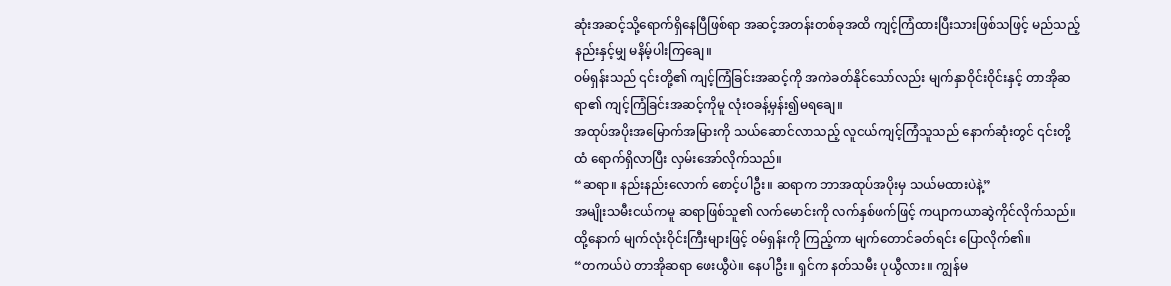ဆုံးအဆင့်သို့ရောက်ရှိနေပြီဖြစ်ရာ အဆင့်အတန်းတစ်ခုအထိ ကျင့်ကြံထားပြီးသားဖြစ်သဖြင့် မည်သည့်နည်းနှင့်မျှ မနိမ့်ပါးကြချေ။
ဝမ်ရှန်းသည် ၎င်းတို့၏ ကျင့်ကြံခြင်းအဆင့်ကို အကဲခတ်နိုင်သော်လည်း မျက်နှာဝိုင်းဝိုင်းနှင့် တာအိုဆရာ၏ ကျင့်ကြံခြင်းအဆင့်ကိုမူ လုံးဝခန့်မှန်း၍မရချေ။
အထုပ်အပိုးအမြောက်အမြားကို သယ်ဆောင်လာသည့် လူငယ်ကျင့်ကြံသူသည် နောက်ဆုံးတွင် ၎င်းတို့ထံ ရောက်ရှိလာပြီး လှမ်းအော်လိုက်သည်။
“ဆရာ။ နည်းနည်းလောက် စောင့်ပါဦး။ ဆရာက ဘာအထုပ်အပိုးမှ သယ်မထားပဲနဲ့”
အမျိုးသမီးငယ်ကမူ ဆရာဖြစ်သူ၏ လက်မောင်းကို လက်နှစ်ဖက်ဖြင့် ကပျာကယာဆွဲကိုင်လိုက်သည်။ ထို့နောက် မျက်လုံးဝိုင်းကြီးများဖြင့် ဝမ်ရှန်းကို ကြည့်ကာ မျက်တောင်ခတ်ရင်း ပြောလိုက်၏။
“တကယ်ပဲ တာအိုဆရာ ဖေးယွီပဲ။ နေပါဦး။ ရှင်က နတ်သမီး ပုယွီလား။ ကျွန်မ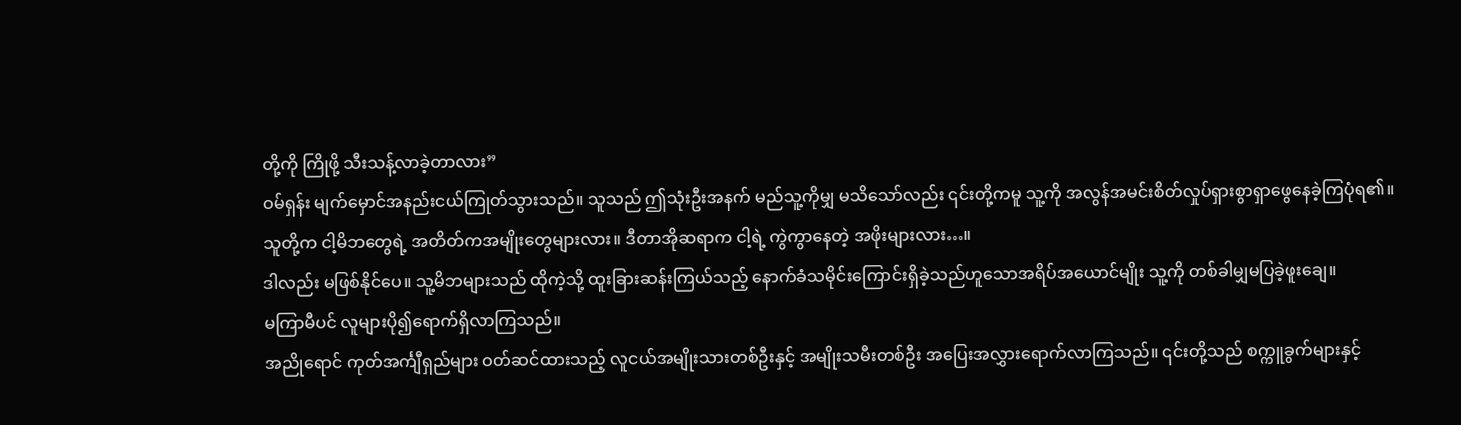တို့ကို ကြိုဖို့ သီးသန့်လာခဲ့တာလား”
ဝမ်ရှန်း မျက်မှောင်အနည်းငယ်ကြုတ်သွားသည်။ သူသည် ဤသုံးဦးအနက် မည်သူ့ကိုမျှ မသိသော်လည်း ၎င်းတို့ကမူ သူ့ကို အလွန်အမင်းစိတ်လှုပ်ရှားစွာရှာဖွေနေခဲ့ကြပုံရ၏။
သူတို့က ငါ့မိဘတွေရဲ့ အတိတ်ကအမျိုးတွေများလား။ ဒီတာအိုဆရာက ငါ့ရဲ့ ကွဲကွာနေတဲ့ အဖိုးများလား…။
ဒါလည်း မဖြစ်နိုင်ပေ။ သူ့မိဘများသည် ထိုကဲ့သို့ ထူးခြားဆန်းကြယ်သည့် နောက်ခံသမိုင်းကြောင်းရှိခဲ့သည်ဟူသောအရိပ်အယောင်မျိုး သူ့ကို တစ်ခါမျှမပြခဲ့ဖူးချေ။
မကြာမီပင် လူများပို၍ရောက်ရှိလာကြသည်။
အညိုရောင် ကုတ်အင်္ကျီရှည်များ ဝတ်ဆင်ထားသည့် လူငယ်အမျိုးသားတစ်ဦးနှင့် အမျိုးသမီးတစ်ဦး အပြေးအလွှားရောက်လာကြသည်။ ၎င်းတို့သည် စက္ကူခွက်များနှင့်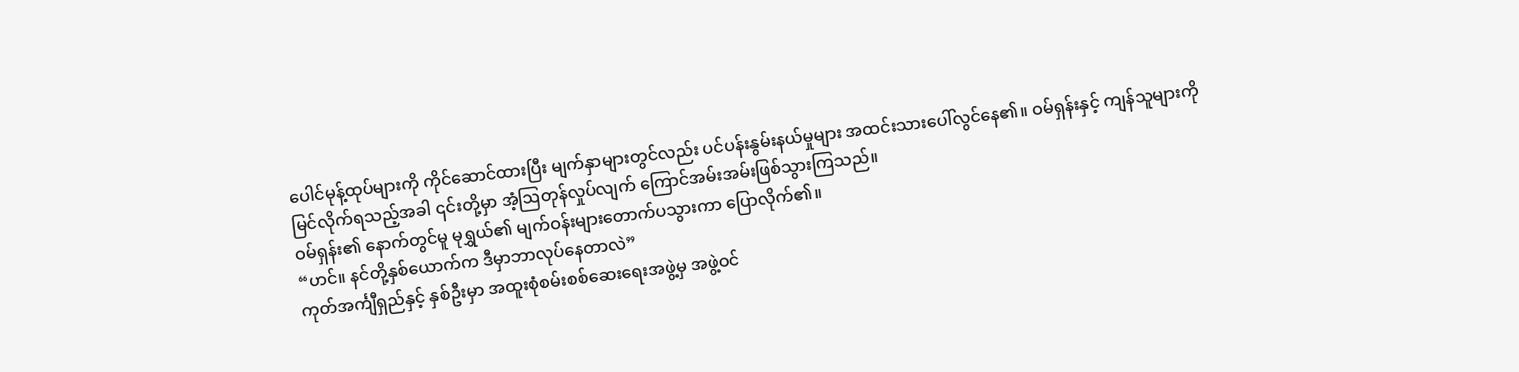ပေါင်မုန့်ထုပ်များကို ကိုင်ဆောင်ထားပြီး မျက်နှာများတွင်လည်း ပင်ပန်းနွမ်းနယ်မှုများ အထင်းသားပေါ်လွင်နေ၏။ ဝမ်ရှန်းနှင့် ကျန်သူများကို မြင်လိုက်ရသည့်အခါ ၎င်းတို့မှာ အံ့ဩတုန်လှုပ်လျက် ကြောင်အမ်းအမ်းဖြစ်သွားကြသည်။
ဝမ်ရှန်း၏ နောက်တွင်မူ မုရွှယ်၏ မျက်ဝန်းများတောက်ပသွားကာ ပြောလိုက်၏။
“ဟင်။ နင်တို့နှစ်ယောက်က ဒီမှာဘာလုပ်နေတာလဲ”
ကုတ်အင်္ကျီရှည်နှင့် နှစ်ဦးမှာ အထူးစုံစမ်းစစ်ဆေးရေးအဖွဲ့မှ အဖွဲ့ဝင်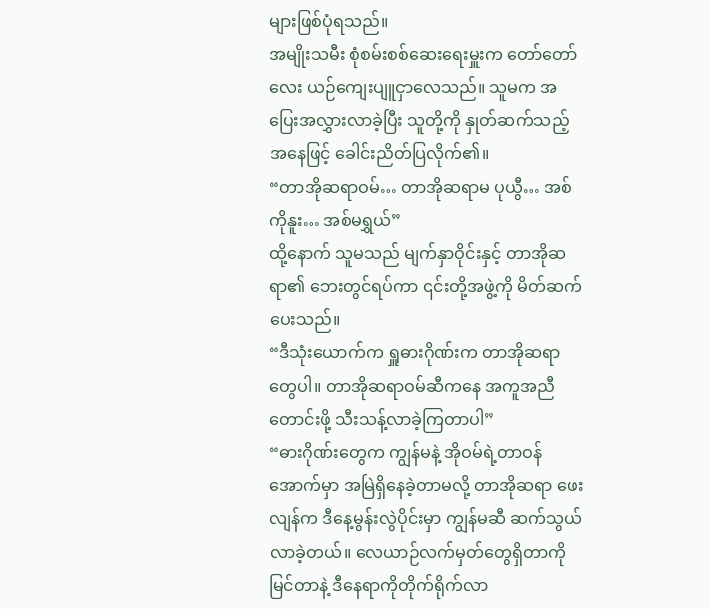များဖြစ်ပုံရသည်။
အမျိုးသမီး စုံစမ်းစစ်ဆေးရေးမှူးက တော်တော်လေး ယဉ်ကျေးပျူငှာလေသည်။ သူမက အပြေးအလွှားလာခဲ့ပြီး သူတို့ကို နှုတ်ဆက်သည့်အနေဖြင့် ခေါင်းညိတ်ပြလိုက်၏။
“တာအိုဆရာဝမ်… တာအိုဆရာမ ပုယွီ… အစ်ကိုနူး… အစ်မရွှယ်”
ထို့နောက် သူမသည် မျက်နှာဝိုင်းနှင့် တာအိုဆရာ၏ ဘေးတွင်ရပ်ကာ ၎င်းတို့အဖွဲ့ကို မိတ်ဆက်ပေးသည်။
“ဒီသုံးယောက်က ရှူဓားဂိုဏ်းက တာအိုဆရာတွေပါ။ တာအိုဆရာဝမ်ဆီကနေ အကူအညီတောင်းဖို့ သီးသန့်လာခဲ့ကြတာပါ”
“ဓားဂိုဏ်းတွေက ကျွန်မနဲ့ အိုဝမ်ရဲ့တာဝန်အောက်မှာ အမြဲရှိနေခဲ့တာမလို့ တာအိုဆရာ ဖေးလျန်က ဒီနေ့မွန်းလွဲပိုင်းမှာ ကျွန်မဆီ ဆက်သွယ်လာခဲ့တယ်။ လေယာဉ်လက်မှတ်တွေရှိတာကို မြင်တာနဲ့ ဒီနေရာကိုတိုက်ရိုက်လာ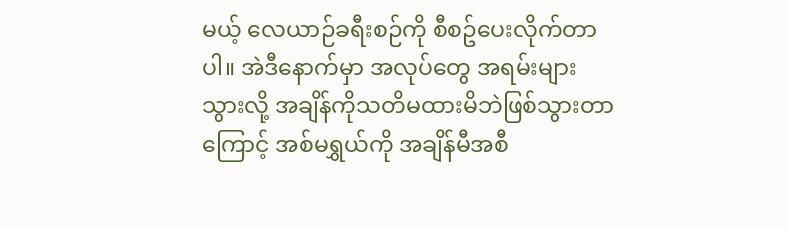မယ့် လေယာဉ်ခရီးစဉ်ကို စီစဥ်ပေးလိုက်တာပါ။ အဲဒီနောက်မှာ အလုပ်တွေ အရမ်းများသွားလို့ အချိန်ကိုသတိမထားမိဘဲဖြစ်သွားတာကြောင့် အစ်မရွှယ်ကို အချိန်မီအစီ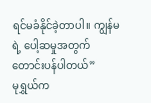ရင်မခံနိုင်ခဲ့တာပါ။ ကျွန်မရဲ့ ပေါ့ဆမှုအတွက် တောင်းပန်ပါတယ်”
မုရွှယ်က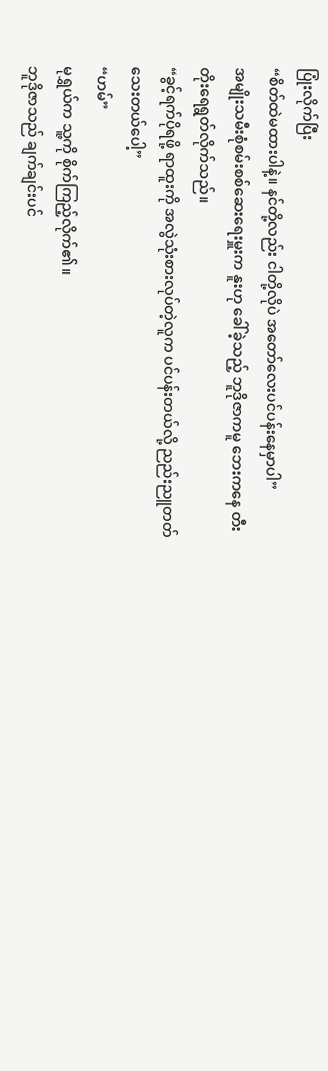ပြုံးလိုက်ပြီး
“စိတ်ထဲမထားပါနဲ့။ နင်တို့လည်း ငါတို့လိုပဲ အတော်လေးပင်ပန်းနေမှာပါ”
အမျိုးသမီးစုံစမ်းစစ်ဆေးရေးမှူးက နူးဟု ခေါ်ခဲ့သည့် ဘူဒိုဇာကမူ ဘေးကနေ တီးတိုးရေရွတ်လိုက်သည်။
“ခွင့်ရက်ပိုရဖို့ ရာထူးကို အလွဲသုံးစားလုပ်တဲ့လူက ပင်ပန်းတယ်လို့ ညည်းညူတတ်သေးတယ်ပေါ့”
“ဟမ်”
မုရွှယ်က သူ့ကို စိုက်ကြည့်လိုက်၏။
ဘူဒိုဇာသည် ချက်ချင်းပင်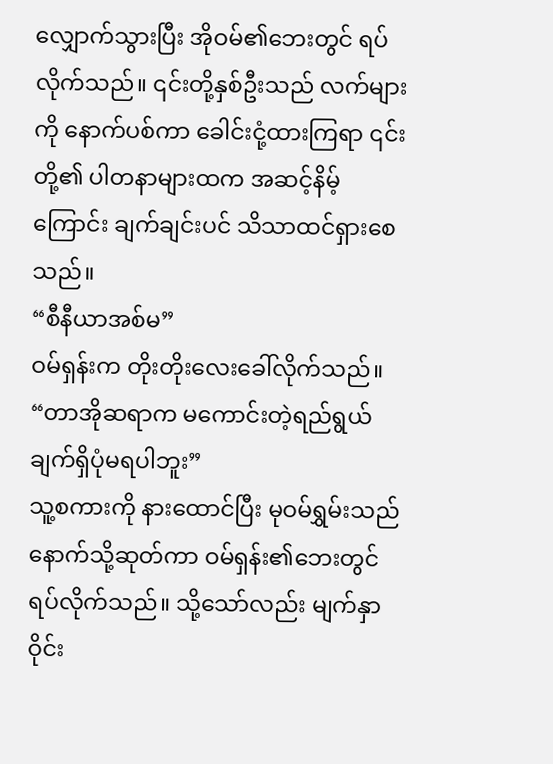လျှောက်သွားပြီး အိုဝမ်၏ဘေးတွင် ရပ်လိုက်သည်။ ၎င်းတို့နှစ်ဦးသည် လက်များကို နောက်ပစ်ကာ ခေါင်းငုံ့ထားကြရာ ၎င်းတို့၏ ပါတနာများထက အဆင့်နိမ့်ကြောင်း ချက်ချင်းပင် သိသာထင်ရှားစေသည်။
“စီနီယာအစ်မ”
ဝမ်ရှန်းက တိုးတိုးလေးခေါ်လိုက်သည်။
“တာအိုဆရာက မကောင်းတဲ့ရည်ရွယ်ချက်ရှိပုံမရပါဘူး”
သူ့စကားကို နားထောင်ပြီး မုဝမ်ရွှမ်းသည် နောက်သို့ဆုတ်ကာ ဝမ်ရှန်း၏ဘေးတွင် ရပ်လိုက်သည်။ သို့သော်လည်း မျက်နှာဝိုင်း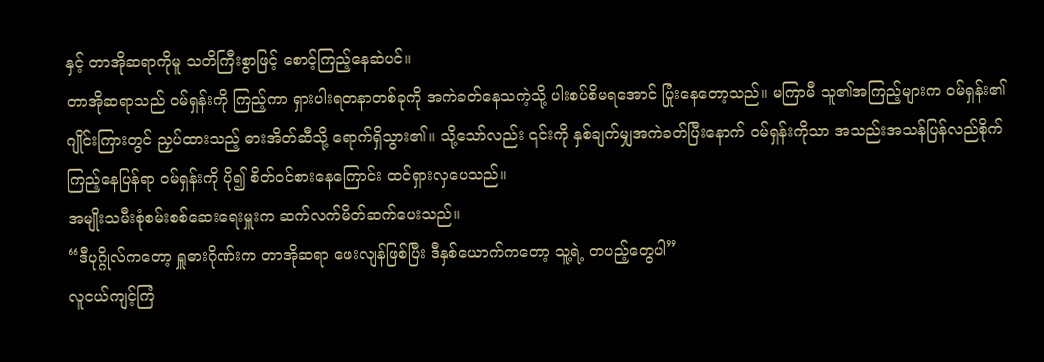နှင့် တာအိုဆရာကိုမူ သတိကြီးစွာဖြင့် စောင့်ကြည့်နေဆဲပင်။
တာအိုဆရာသည် ဝမ်ရှန်းကို ကြည့်ကာ ရှားပါးရတနာတစ်ခုကို အကဲခတ်နေသကဲ့သို့ ပါးစပ်စိမရအောင် ပြုံးနေတော့သည်။ မကြာမီ သူ၏အကြည့်များက ဝမ်ရှန်း၏ ဂျိုင်းကြားတွင် ညှပ်ထားသည့် ဓားအိတ်ဆီသို့ ရောက်ရှိသွား၏။ သို့သော်လည်း ၎င်းကို နှစ်ချက်မျှအကဲခတ်ပြီးနောက် ဝမ်ရှန်းကိုသာ အသည်းအသန်ပြန်လည်စိုက်ကြည့်နေပြန်ရာ ဝမ်ရှန်းကို ပို၍ စိတ်ဝင်စားနေကြောင်း ထင်ရှားလှပေသည်။
အမျိုးသမီးစုံစမ်းစစ်ဆေးရေးမှူးက ဆက်လက်မိတ်ဆက်ပေးသည်။
“ဒီပုဂ္ဂိုလ်ကတော့ ရှူဓားဂိုဏ်းက တာအိုဆရာ ဖေးလျန်ဖြစ်ပြီး ဒီနှစ်ယောက်ကတော့ သူ့ရဲ့ တပည့်တွေပါ”
လူငယ်ကျင့်ကြံ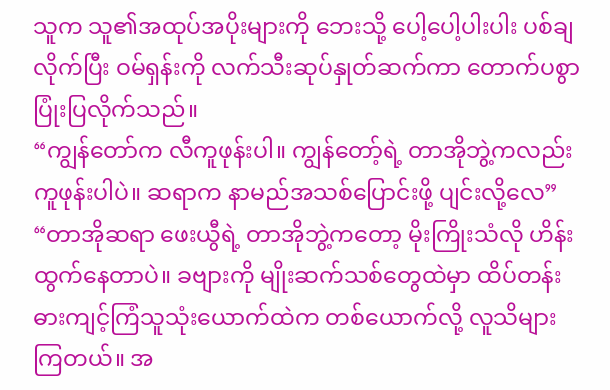သူက သူ၏အထုပ်အပိုးများကို ဘေးသို့ ပေါ့ပေါ့ပါးပါး ပစ်ချလိုက်ပြီး ဝမ်ရှန်းကို လက်သီးဆုပ်နှုတ်ဆက်ကာ တောက်ပစွာ ပြုံးပြလိုက်သည်။
“ကျွန်တော်က လီကူဖုန်းပါ။ ကျွန်တော့်ရဲ့ တာအိုဘွဲ့ကလည်း ကူဖုန်းပါပဲ။ ဆရာက နာမည်အသစ်ပြောင်းဖို့ ပျင်းလို့လေ”
“တာအိုဆရာ ဖေးယွီရဲ့ တာအိုဘွဲ့ကတော့ မိုးကြိုးသံလို ဟိန်းထွက်နေတာပဲ။ ခဗျားကို မျိုးဆက်သစ်တွေထဲမှာ ထိပ်တန်းဓားကျင့်ကြံသူသုံးယောက်ထဲက တစ်ယောက်လို့ လူသိများကြတယ်။ အ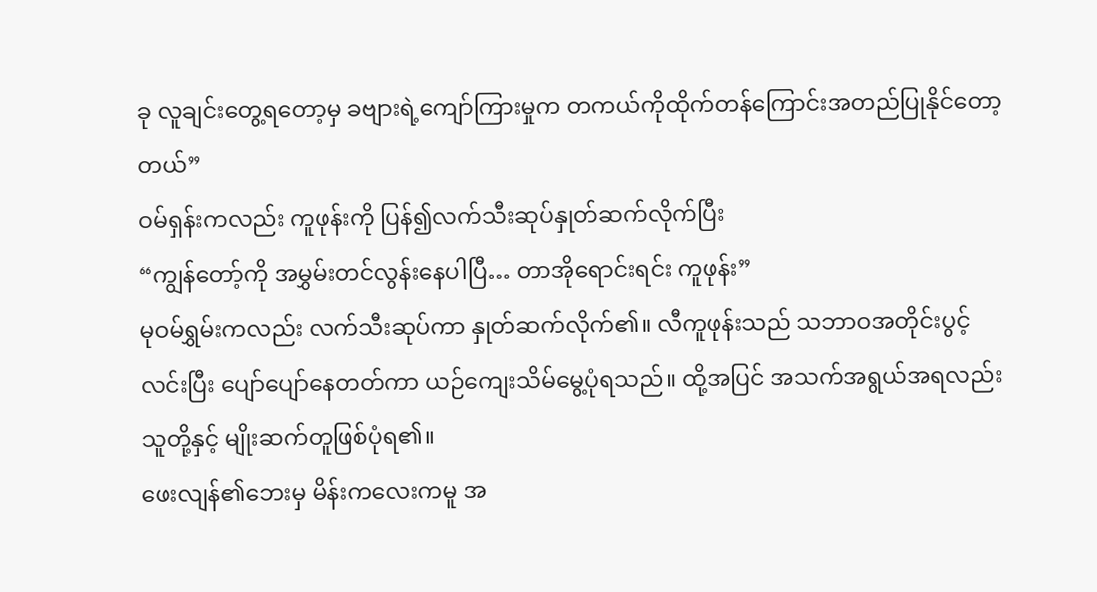ခု လူချင်းတွေ့ရတော့မှ ခဗျားရဲ့ကျော်ကြားမှုက တကယ်ကိုထိုက်တန်ကြောင်းအတည်ပြုနိုင်တော့တယ်”
ဝမ်ရှန်းကလည်း ကူဖုန်းကို ပြန်၍လက်သီးဆုပ်နှုတ်ဆက်လိုက်ပြီး
“ကျွန်တော့်ကို အမွှမ်းတင်လွန်းနေပါပြီ… တာအိုရောင်းရင်း ကူဖုန်း”
မုဝမ်ရွှမ်းကလည်း လက်သီးဆုပ်ကာ နှုတ်ဆက်လိုက်၏။ လီကူဖုန်းသည် သဘာဝအတိုင်းပွင့်လင်းပြီး ပျော်ပျော်နေတတ်ကာ ယဉ်ကျေးသိမ်မွေ့ပုံရသည်။ ထို့အပြင် အသက်အရွယ်အရလည်း သူတို့နှင့် မျိုးဆက်တူဖြစ်ပုံရ၏။
ဖေးလျန်၏ဘေးမှ မိန်းကလေးကမူ အ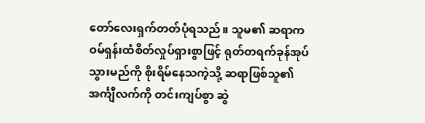တော်လေးရှက်တတ်ပုံရသည်။ သူမ၏ ဆရာက ဝမ်ရှန်းထံစိတ်လှုပ်ရှားစွာဖြင့် ရုတ်တရက်ခုန်အုပ်သွားမည်ကို စိုးရိမ်နေသကဲ့သို့ ဆရာဖြစ်သူ၏အင်္ကျီလက်ကို တင်းကျပ်စွာ ဆွဲ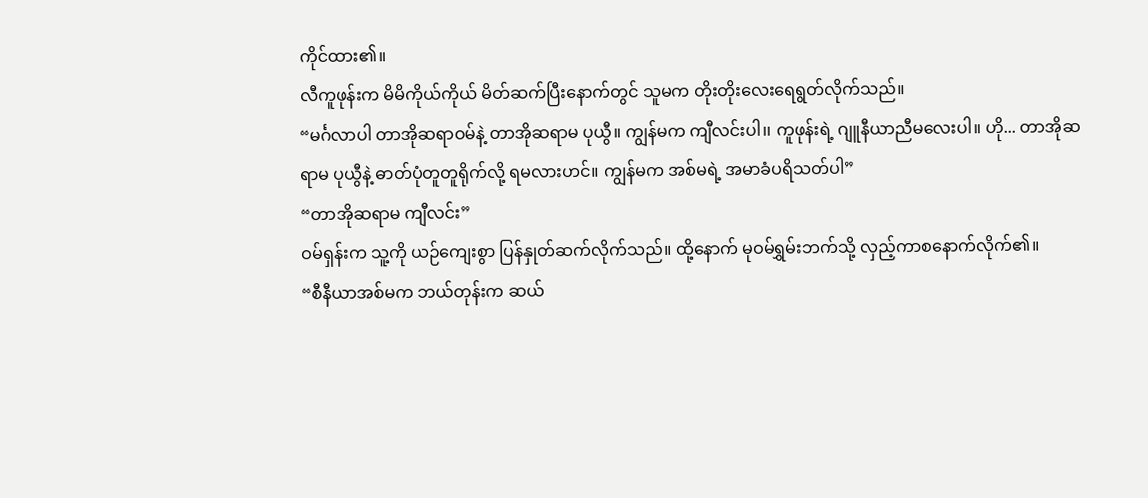ကိုင်ထား၏။
လီကူဖုန်းက မိမိကိုယ်ကိုယ် မိတ်ဆက်ပြီးနောက်တွင် သူမက တိုးတိုးလေးရေရွတ်လိုက်သည်။
“မင်္ဂလာပါ တာအိုဆရာဝမ်နဲ့ တာအိုဆရာမ ပုယွီ။ ကျွန်မက ကျီလင်းပါ၊၊ ကူဖုန်းရဲ့ ဂျူနီယာညီမလေးပါ။ ဟို... တာအိုဆရာမ ပုယွီနဲ့ ဓာတ်ပုံတူတူရိုက်လို့ ရမလားဟင်။ ကျွန်မက အစ်မရဲ့ အမာခံပရိသတ်ပါ”
“တာအိုဆရာမ ကျီလင်း”
ဝမ်ရှန်းက သူ့ကို ယဉ်ကျေးစွာ ပြန်နှုတ်ဆက်လိုက်သည်။ ထို့နောက် မုဝမ်ရွှမ်းဘက်သို့ လှည့်ကာစနောက်လိုက်၏။
“စီနီယာအစ်မက ဘယ်တုန်းက ဆယ်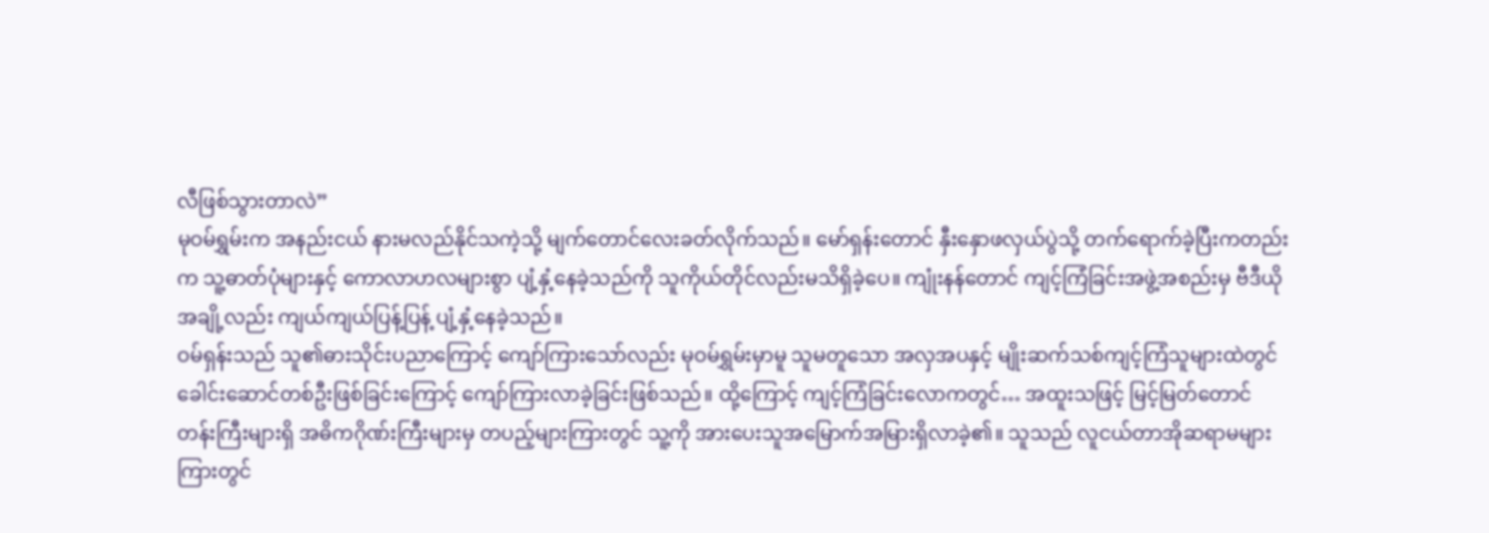လီဖြစ်သွားတာလဲ”
မုဝမ်ရွှမ်းက အနည်းငယ် နားမလည်နိုင်သကဲ့သို့ မျက်တောင်လေးခတ်လိုက်သည်။ မော်ရှန်းတောင် နှီးနှောဖလှယ်ပွဲသို့ တက်ရောက်ခဲ့ပြီးကတည်းက သူ့ဓာတ်ပုံများနှင့် ကောလာဟလများစွာ ပျံ့နှံ့နေခဲ့သည်ကို သူကိုယ်တိုင်လည်းမသိရှိခဲ့ပေ။ ကျုံးနန်တောင် ကျင့်ကြံခြင်းအဖွဲ့အစည်းမှ ဗီဒီယိုအချို့လည်း ကျယ်ကျယ်ပြန့်ပြန့် ပျံ့နှံ့နေခဲ့သည်။
ဝမ်ရှန်းသည် သူ၏ဓားသိုင်းပညာကြောင့် ကျော်ကြားသော်လည်း မုဝမ်ရွှမ်းမှာမူ သူမတူသော အလှအပနှင့် မျိုးဆက်သစ်ကျင့်ကြံသူများထဲတွင် ခေါင်းဆောင်တစ်ဦးဖြစ်ခြင်းကြောင့် ကျော်ကြားလာခဲ့ခြင်းဖြစ်သည်။ ထို့ကြောင့် ကျင့်ကြံခြင်းလောကတွင်… အထူးသဖြင့် မြင့်မြတ်တောင်တန်းကြီးများရှိ အဓိကဂိုဏ်းကြီးများမှ တပည့်များကြားတွင် သူ့ကို အားပေးသူအမြောက်အမြားရှိလာခဲ့၏။ သူသည် လူငယ်တာအိုဆရာမများကြားတွင်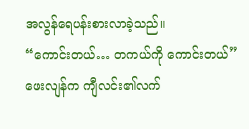အလွန်ရေပန်းစားလာခဲ့သည်။
“ကောင်းတယ်… တကယ်ကို ကောင်းတယ်”
ဖေးလျန်က ကျီလင်း၏လက်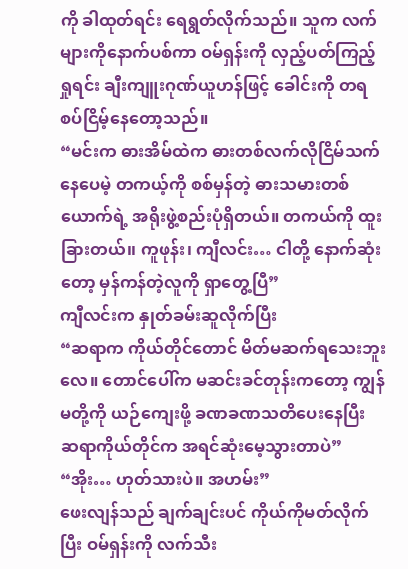ကို ခါထုတ်ရင်း ရေရွတ်လိုက်သည်။ သူက လက်များကိုနောက်ပစ်ကာ ဝမ်ရှန်းကို လှည့်ပတ်ကြည့်ရှုရင်း ချီးကျူးဂုဏ်ယူဟန်ဖြင့် ခေါင်းကို တရစပ်ငြိမ့်နေတော့သည်။
“မင်းက ဓားအိမ်ထဲက ဓားတစ်လက်လိုငြိမ်သက်နေပေမဲ့ တကယ့်ကို စစ်မှန်တဲ့ ဓားသမားတစ်ယောက်ရဲ့ အရိုးဖွဲ့စည်းပုံရှိတယ်။ တကယ်ကို ထူးခြားတယ်၊၊ ကူဖုန်း၊ ကျီလင်း… ငါတို့ နောက်ဆုံးတော့ မှန်ကန်တဲ့လူကို ရှာတွေ့ပြီ”
ကျီလင်းက နှုတ်ခမ်းဆူလိုက်ပြီး
“ဆရာက ကိုယ်တိုင်တောင် မိတ်မဆက်ရသေးဘူးလေ။ တောင်ပေါ်က မဆင်းခင်တုန်းကတော့ ကျွန်မတို့ကို ယဉ်ကျေးဖို့ ခဏခဏသတိပေးနေပြီး ဆရာကိုယ်တိုင်က အရင်ဆုံးမေ့သွားတာပဲ”
“အိုး… ဟုတ်သားပဲ။ အဟမ်း”
ဖေးလျန်သည် ချက်ချင်းပင် ကိုယ်ကိုမတ်လိုက်ပြီး ဝမ်ရှန်းကို လက်သီး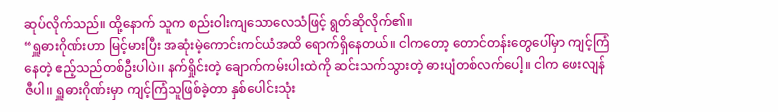ဆုပ်လိုက်သည်။ ထို့နောက် သူက စည်းဝါးကျသောလေသံဖြင့် ရွတ်ဆိုလိုက်၏။
“ရှူဓားဂိုဏ်းဟာ မြင့်မားပြီး အဆုံးမဲ့ကောင်းကင်ယံအထိ ရောက်ရှိနေတယ်။ ငါကတော့ တောင်တန်းတွေပေါ်မှာ ကျင့်ကြံနေတဲ့ ဧည့်သည်တစ်ဦးပါပဲ၊၊ နက်ရှိုင်းတဲ့ ချောက်ကမ်းပါးထဲကို ဆင်းသက်သွားတဲ့ ဓားပျံတစ်လက်ပေါ့။ ငါက ဖေးလျန်ဇီပါ၊၊ ရှူဓားဂိုဏ်းမှာ ကျင့်ကြံသူဖြစ်ခဲ့တာ နှစ်ပေါင်းသုံး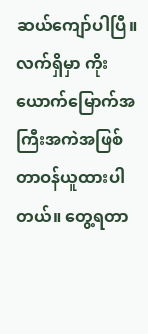ဆယ်ကျော်ပါပြီ။ လက်ရှိမှာ ကိုးယောက်မြောက်အကြီးအကဲအဖြစ် တာဝန်ယူထားပါတယ်။ တွေ့ရတာ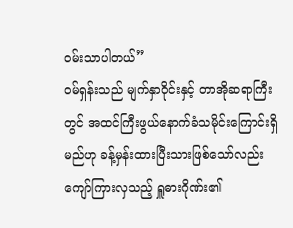ဝမ်းသာပါတယ်”
ဝမ်ရှန်းသည် မျက်နှာဝိုင်းနှင့် တာအိုဆရာကြီးတွင် အထင်ကြီးဖွယ်နောက်ခံသမိုင်းကြောင်းရှိမည်ဟု ခန့်မှန်းထားပြီးသားဖြစ်သော်လည်း ကျော်ကြားလှသည့် ရှူဓားဂိုဏ်း၏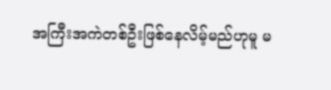အကြီးအကဲတစ်ဦးဖြစ်နေလိမ့်မည်ဟုမူ မ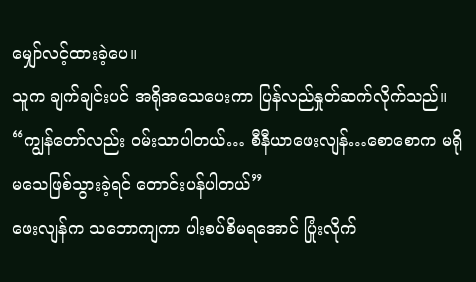မျှော်လင့်ထားခဲ့ပေ။
သူက ချက်ချင်းပင် အရိုအသေပေးကာ ပြန်လည်နှုတ်ဆက်လိုက်သည်။
“ကျွန်တော်လည်း ဝမ်းသာပါတယ်… စီနီယာဖေးလျန်…စောစောက မရိုမသေဖြစ်သွားခဲ့ရင် တောင်းပန်ပါတယ်”
ဖေးလျန်က သဘောကျကာ ပါးစပ်စိမရအောင် ပြုံးလိုက်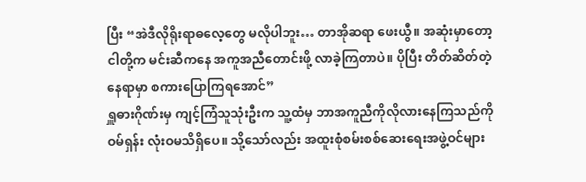ပြီး “အဲဒီလိုရိုးရာဓလေ့တွေ မလိုပါဘူး… တာအိုဆရာ ဖေးယွီ။ အဆုံးမှာတော့ ငါတို့က မင်းဆီကနေ အကူအညီတောင်းဖို့ လာခဲ့ကြတာပဲ။ ပိုပြီး တိတ်ဆိတ်တဲ့နေရာမှာ စကားပြောကြရအောင်”
ရှူဓားဂိုဏ်းမှ ကျင့်ကြံသူသုံးဦးက သူ့ထံမှ ဘာအကူညီကိုလိုလားနေကြသည်ကို ဝမ်ရှန်း လုံးဝမသိရှိပေ။ သို့သော်လည်း အထူးစုံစမ်းစစ်ဆေးရေးအဖွဲ့ဝင်များ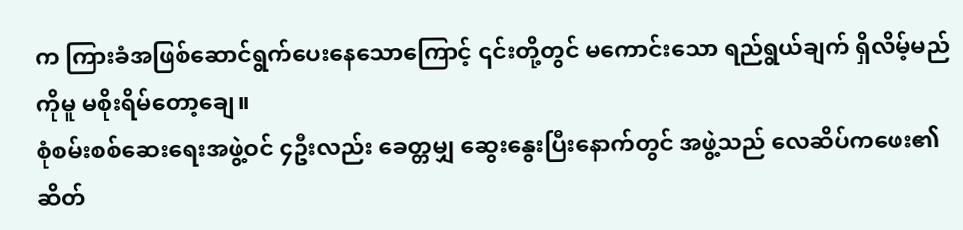က ကြားခံအဖြစ်ဆောင်ရွက်ပေးနေသောကြောင့် ၎င်းတို့တွင် မကောင်းသော ရည်ရွယ်ချက် ရှိလိမ့်မည်ကိုမူ မစိုးရိမ်တော့ချေ။
စုံစမ်းစစ်ဆေးရေးအဖွဲ့ဝင် ၄ဦးလည်း ခေတ္တမျှ ဆွေးနွေးပြီးနောက်တွင် အဖွဲ့သည် လေဆိပ်ကဖေး၏ ဆိတ်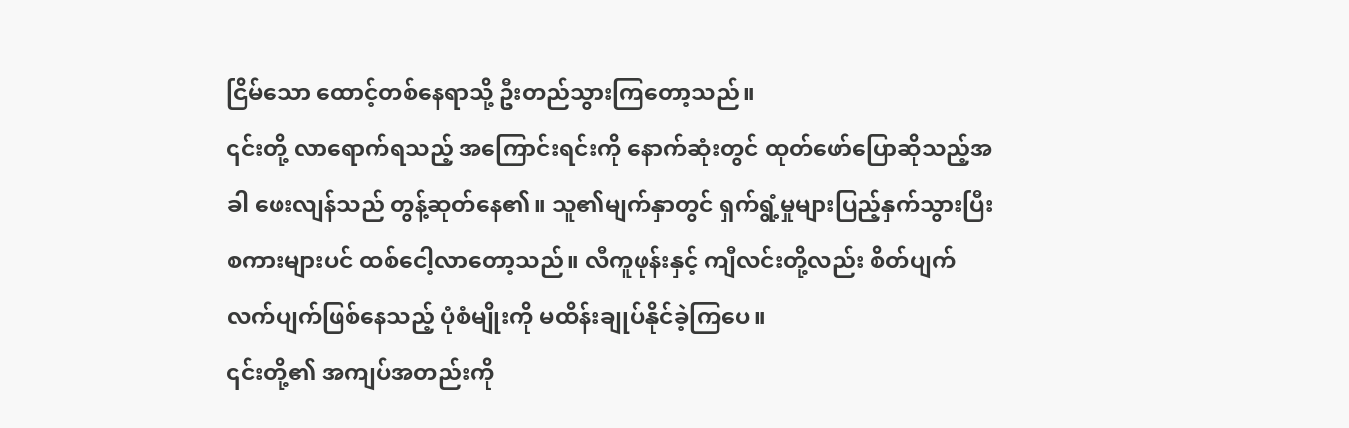ငြိမ်သော ထောင့်တစ်နေရာသို့ ဦးတည်သွားကြတော့သည်။
၎င်းတို့ လာရောက်ရသည့် အကြောင်းရင်းကို နောက်ဆုံးတွင် ထုတ်ဖော်ပြောဆိုသည့်အခါ ဖေးလျန်သည် တွန့်ဆုတ်နေ၏။ သူ၏မျက်နှာတွင် ရှက်ရွံ့မှုများပြည့်နှက်သွားပြီး စကားများပင် ထစ်ငေါ့လာတော့သည်။ လီကူဖုန်းနှင့် ကျီလင်းတို့လည်း စိတ်ပျက်လက်ပျက်ဖြစ်နေသည့် ပုံစံမျိုးကို မထိန်းချုပ်နိုင်ခဲ့ကြပေ။
၎င်းတို့၏ အကျပ်အတည်းကို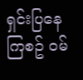ရှင်းပြနေကြစဥ် ဝမ်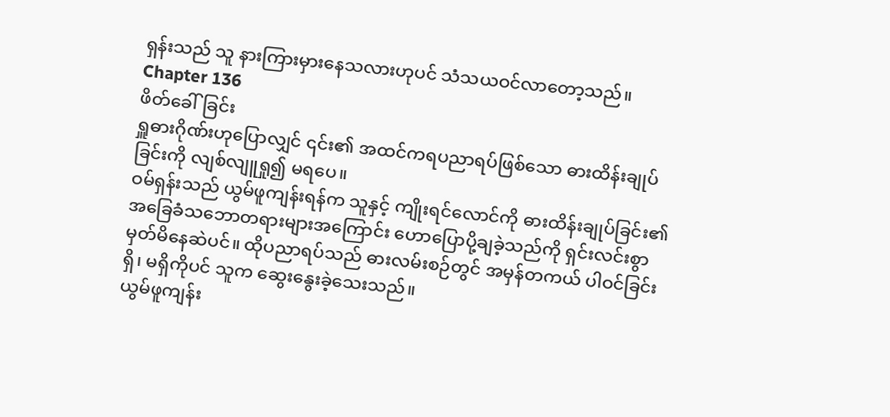ရှန်းသည် သူ နားကြားမှားနေသလားဟုပင် သံသယဝင်လာတော့သည်။
Chapter 136
ဖိတ်ခေါ်ခြင်း
ရှူဓားဂိုဏ်းဟုပြောလျှင် ၎င်း၏ အထင်ကရပညာရပ်ဖြစ်သော ဓားထိန်းချုပ်ခြင်းကို လျစ်လျူရှု၍ မရပေ။
ဝမ်ရှန်းသည် ယွမ်ဖူကျန်းရန်က သူနှင့် ကျိုးရင်လောင်ကို ဓားထိန်းချုပ်ခြင်း၏ အခြေခံသဘောတရားများအကြောင်း ဟောပြောပို့ချခဲ့သည်ကို ရှင်းလင်းစွာ မှတ်မိနေဆဲပင်။ ထိုပညာရပ်သည် ဓားလမ်းစဉ်တွင် အမှန်တကယ် ပါဝင်ခြင်း ရှိ၊ မရှိကိုပင် သူက ဆွေးနွေးခဲ့သေးသည်။
ယွမ်ဖူကျန်း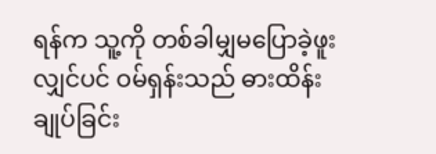ရန်က သူ့ကို တစ်ခါမျှမပြောခဲ့ဖူးလျှင်ပင် ဝမ်ရှန်းသည် ဓားထိန်းချုပ်ခြင်း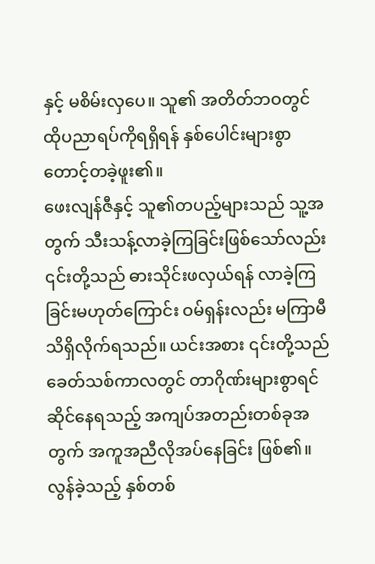နှင့် မစိမ်းလှပေ။ သူ၏ အတိတ်ဘဝတွင် ထိုပညာရပ်ကိုရရှိရန် နှစ်ပေါင်းများစွာ တောင့်တခဲ့ဖူး၏။
ဖေးလျန်ဇီနှင့် သူ၏တပည့်များသည် သူ့အတွက် သီးသန့်လာခဲ့ကြခြင်းဖြစ်သော်လည်း ၎င်းတို့သည် ဓားသိုင်းဖလှယ်ရန် လာခဲ့ကြခြင်းမဟုတ်ကြောင်း ဝမ်ရှန်းလည်း မကြာမီသိရှိလိုက်ရသည်။ ယင်းအစား ၎င်းတို့သည် ခေတ်သစ်ကာလတွင် တာဂိုဏ်းများစွာရင်ဆိုင်နေရသည့် အကျပ်အတည်းတစ်ခုအတွက် အကူအညီလိုအပ်နေခြင်း ဖြစ်၏။
လွန်ခဲ့သည့် နှစ်တစ်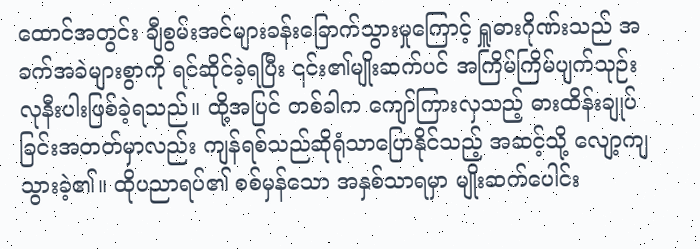ထောင်အတွင်း ချီစွမ်းအင်များခန်းခြောက်သွားမှုကြောင့် ရှူဓားဂိုဏ်းသည် အခက်အခဲများစွာကို ရင်ဆိုင်ခဲ့ရပြီး ၎င်း၏မျိုးဆက်ပင် အကြိမ်ကြိမ်ပျက်သုဉ်းလုနီးပါးဖြစ်ခဲ့ရသည်။ ထို့အပြင် တစ်ခါက ကျော်ကြားလှသည့် ဓားထိန်းချုပ်ခြင်းအတတ်မှာလည်း ကျန်ရစ်သည်ဆိုရုံသာပြောနိုင်သည့် အဆင့်သို့ လျော့ကျသွားခဲ့၏။ ထိုပညာရပ်၏ စစ်မှန်သော အနှစ်သာရမှာ မျိုးဆက်ပေါင်း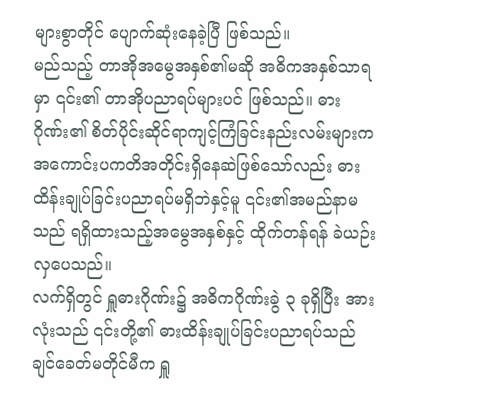များစွာတိုင် ပျောက်ဆုံးနေခဲ့ပြီ ဖြစ်သည်။
မည်သည့် တာအိုအမွေအနှစ်၏မဆို အဓိကအနှစ်သာရမှာ ၎င်း၏ တာအိုပညာရပ်များပင် ဖြစ်သည်။ ဓားဂိုဏ်း၏ စိတ်ပိုင်းဆိုင်ရာကျင့်ကြံခြင်းနည်းလမ်းများက အကောင်းပကတိအတိုင်းရှိနေဆဲဖြစ်သော်လည်း ဓားထိန်းချုပ်ခြင်းပညာရပ်မရှိဘဲနှင့်မူ ၎င်း၏အမည်နာမသည် ရရှိထားသည့်အမွေအနှစ်နှင့် ထိုက်တန်ရန် ခဲယဉ်းလှပေသည်။
လက်ရှိတွင် ရှူဓားဂိုဏ်း၌ အဓိကဂိုဏ်းခွဲ ၃ ခုရှိပြီး အားလုံးသည် ၎င်းတို့၏ ဓားထိန်းချုပ်ခြင်းပညာရပ်သည် ချင်ခေတ်မတိုင်မီက ရှူ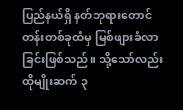ပြည်နယ်ရှိ နတ်ဘုရားတောင်တန်းတစ်ခုထံမှ မြစ်ဖျားခံလာခြင်းဖြစ်သည်။ သို့သော်လည်း ထိုမျိုးဆက် ၃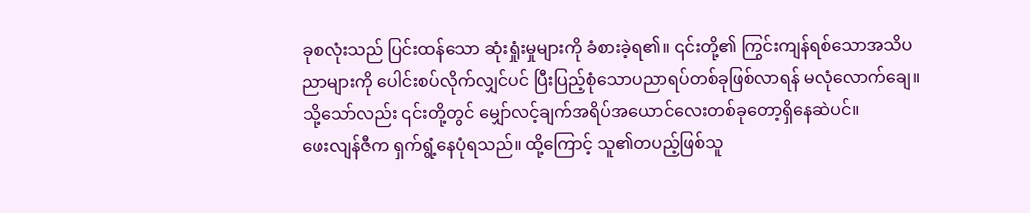ခုစလုံးသည် ပြင်းထန်သော ဆုံးရှုံးမှုများကို ခံစားခဲ့ရ၏။ ၎င်းတို့၏ ကြွင်းကျန်ရစ်သောအသိပညာများကို ပေါင်းစပ်လိုက်လျှင်ပင် ပြီးပြည့်စုံသောပညာရပ်တစ်ခုဖြစ်လာရန် မလုံလောက်ချေ။
သို့သော်လည်း ၎င်းတို့တွင် မျှော်လင့်ချက်အရိပ်အယောင်လေးတစ်ခုတော့ရှိနေဆဲပင်။
ဖေးလျန်ဇီက ရှက်ရွံ့နေပုံရသည်။ ထို့ကြောင့် သူ၏တပည့်ဖြစ်သူ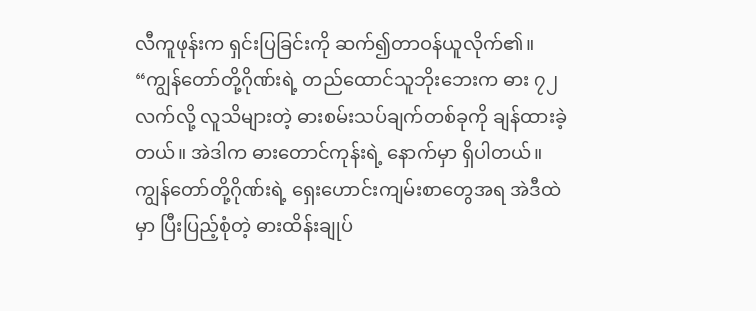လီကူဖုန်းက ရှင်းပြခြင်းကို ဆက်၍တာဝန်ယူလိုက်၏။
“ကျွန်တော်တို့ဂိုဏ်းရဲ့ တည်ထောင်သူဘိုးဘေးက ဓား ၇၂လက်လို့ လူသိများတဲ့ ဓားစမ်းသပ်ချက်တစ်ခုကို ချန်ထားခဲ့တယ်။ အဲဒါက ဓားတောင်ကုန်းရဲ့ နောက်မှာ ရှိပါတယ်။ ကျွန်တော်တို့ဂိုဏ်းရဲ့ ရှေးဟောင်းကျမ်းစာတွေအရ အဲဒီထဲမှာ ပြီးပြည့်စုံတဲ့ ဓားထိန်းချုပ်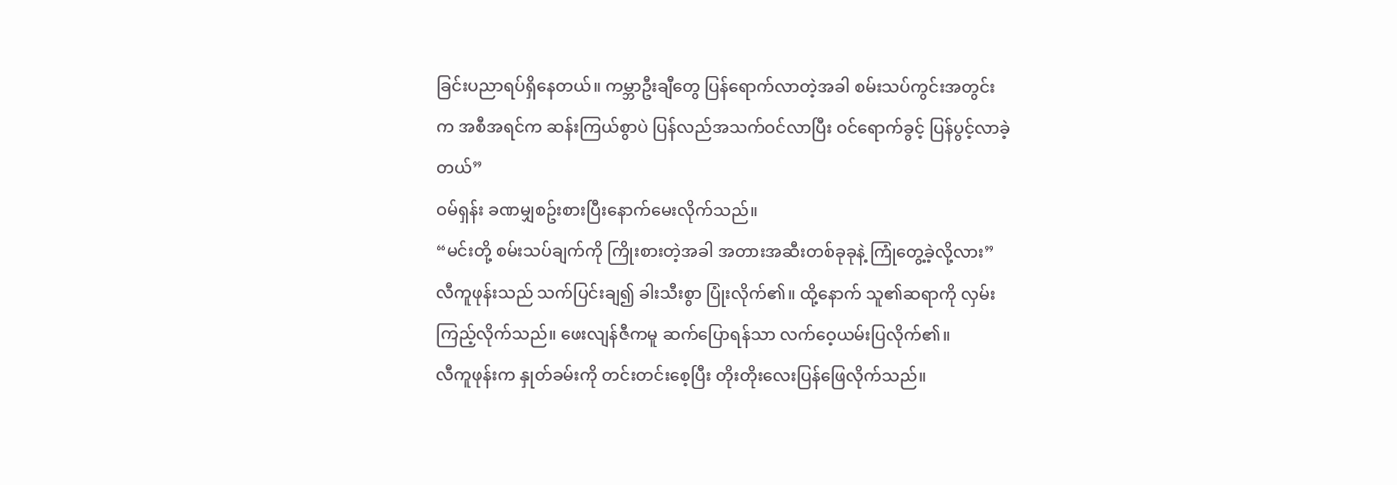ခြင်းပညာရပ်ရှိနေတယ်။ ကမ္ဘာဦးချီတွေ ပြန်ရောက်လာတဲ့အခါ စမ်းသပ်ကွင်းအတွင်းက အစီအရင်က ဆန်းကြယ်စွာပဲ ပြန်လည်အသက်ဝင်လာပြီး ဝင်ရောက်ခွင့် ပြန်ပွင့်လာခဲ့တယ်”
ဝမ်ရှန်း ခဏမျှစဥ်းစားပြီးနောက်မေးလိုက်သည်။
“မင်းတို့ စမ်းသပ်ချက်ကို ကြိုးစားတဲ့အခါ အတားအဆီးတစ်ခုခုနဲ့ ကြုံတွေ့ခဲ့လို့လား”
လီကူဖုန်းသည် သက်ပြင်းချ၍ ခါးသီးစွာ ပြုံးလိုက်၏။ ထို့နောက် သူ၏ဆရာကို လှမ်းကြည့်လိုက်သည်။ ဖေးလျန်ဇီကမူ ဆက်ပြောရန်သာ လက်ဝေ့ယမ်းပြလိုက်၏။
လီကူဖုန်းက နှုတ်ခမ်းကို တင်းတင်းစေ့ပြီး တိုးတိုးလေးပြန်ဖြေလိုက်သည်။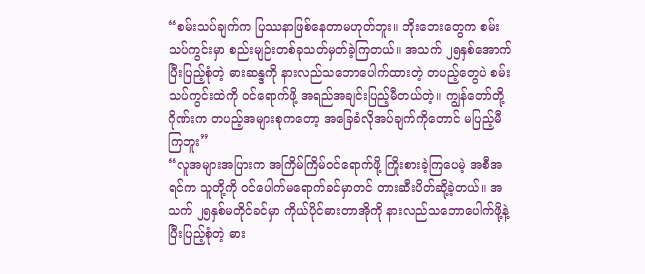“စမ်းသပ်ချက်က ပြဿနာဖြစ်နေတာမဟုတ်ဘူး။ ဘိုးဘေးတွေက စမ်းသပ်ကွင်းမှာ စည်းမျဉ်းတစ်ခုသတ်မှတ်ခဲ့ကြတယ်။ အသက် ၂၅နှစ်အောက် ပြီးပြည့်စုံတဲ့ ဓားဆန္ဒကို နားလည်သဘောပေါက်ထားတဲ့ တပည့်တွေပဲ စမ်းသပ်ကွင်းထဲကို ဝင်ရောက်ဖို့ အရည်အချင်းပြည့်မီတယ်တဲ့။ ကျွန်တော်တို့ဂိုဏ်းက တပည့်အများစုကတော့ အခြေခံလိုအပ်ချက်ကိုတောင် မပြည့်မီကြဘူး”
“လူအများအပြားက အကြိမ်ကြိမ်ဝင်ရောက်ဖို့ ကြိုးစားခဲ့ကြပေမဲ့ အစီအရင်က သူတို့ကို ဝင်ပေါက်မရောက်ခင်မှာတင် တားဆီးပိတ်ဆို့ခဲ့တယ်။ အသက် ၂၅နှစ်မတိုင်ခင်မှာ ကိုယ်ပိုင်ဓားတာအိုကို နားလည်သဘောပေါက်ဖို့နဲ့ ပြီးပြည့်စုံတဲ့ ဓား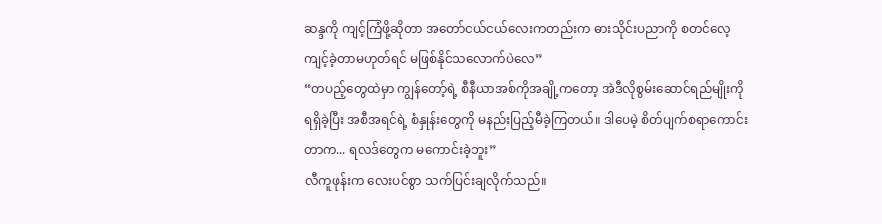ဆန္ဒကို ကျင့်ကြံဖို့ဆိုတာ အတော်ငယ်ငယ်လေးကတည်းက ဓားသိုင်းပညာကို စတင်လေ့ကျင့်ခဲ့တာမဟုတ်ရင် မဖြစ်နိုင်သလောက်ပဲလေ”
“တပည့်တွေထဲမှာ ကျွန်တော့်ရဲ့ စီနီယာအစ်ကိုအချို့ကတော့ အဲဒီလိုစွမ်းဆောင်ရည်မျိုးကိုရရှိခဲ့ပြီး အစီအရင်ရဲ့ စံနှုန်းတွေကို မနည်းပြည့်မီခဲ့ကြတယ်။ ဒါပေမဲ့ စိတ်ပျက်စရာကောင်းတာက... ရလဒ်တွေက မကောင်းခဲ့ဘူး”
လီကူဖုန်းက လေးပင်စွာ သက်ပြင်းချလိုက်သည်။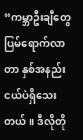“ကမ္ဘာဦးချီတွေ ပြမ်ရောက်လာတာ နှစ်အနည်းငယ်ပဲရှိသေးတယ်။ ဒီလိုတို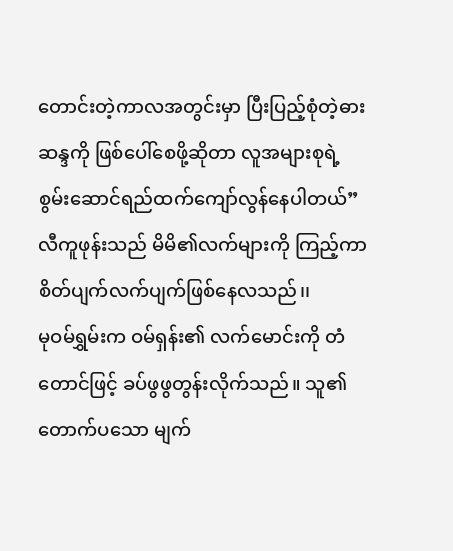တောင်းတဲ့ကာလအတွင်းမှာ ပြီးပြည့်စုံတဲ့ဓားဆန္ဒကို ဖြစ်ပေါ်စေဖို့ဆိုတာ လူအများစုရဲ့ စွမ်းဆောင်ရည်ထက်ကျော်လွန်နေပါတယ်”
လီကူဖုန်းသည် မိမိ၏လက်များကို ကြည့်ကာ စိတ်ပျက်လက်ပျက်ဖြစ်နေလသည်၊၊
မုဝမ်ရွှမ်းက ဝမ်ရှန်း၏ လက်မောင်းကို တံတောင်ဖြင့် ခပ်ဖွဖွတွန်းလိုက်သည်။ သူ၏တောက်ပသော မျက်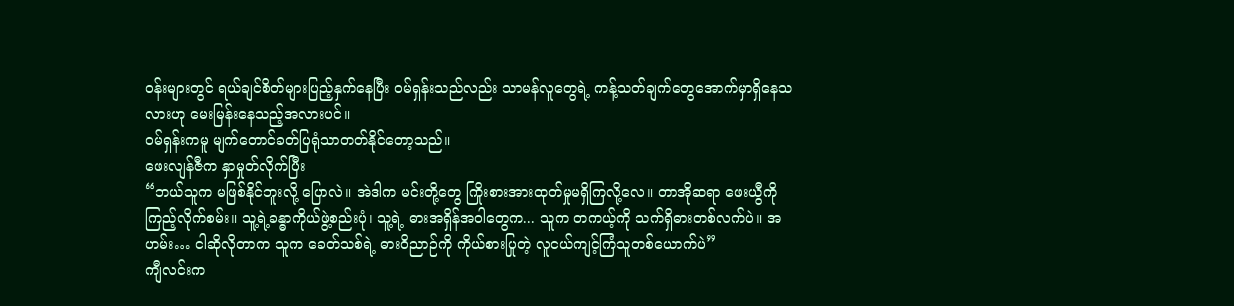ဝန်းများတွင် ရယ်ချင်စိတ်များပြည့်နှက်နေပြီး ဝမ်ရှန်းသည်လည်း သာမန်လူတွေရဲ့ ကန့်သတ်ချက်တွေအောက်မှာရှိနေသလားဟု မေးမြန်းနေသည့်အလားပင်။
ဝမ်ရှန်းကမူ မျက်တောင်ခတ်ပြရုံသာတတ်နိုင်တော့သည်။
ဖေးလျန်ဇီက နှာမှုတ်လိုက်ပြီး
“ဘယ်သူက မဖြစ်နိုင်ဘူးလို့ ပြောလဲ။ အဲဒါက မင်းတို့တွေ ကြိုးစားအားထုတ်မှုမရှိကြလို့လေ။ တာအိုဆရာ ဖေးယွီကို ကြည့်လိုက်စမ်း။ သူ့ရဲ့ခန္ဓာကိုယ်ဖွဲ့စည်းပုံ၊ သူ့ရဲ့ ဓားအရှိန်အဝါတွေက... သူက တကယ့်ကို သက်ရှိဓားတစ်လက်ပဲ။ အဟမ်း… ငါဆိုလိုတာက သူက ခေတ်သစ်ရဲ့ ဓားဝိညာဉ်ကို ကိုယ်စားပြုတဲ့ လူငယ်ကျင့်ကြံသူတစ်ယောက်ပဲ”
ကျီလင်းက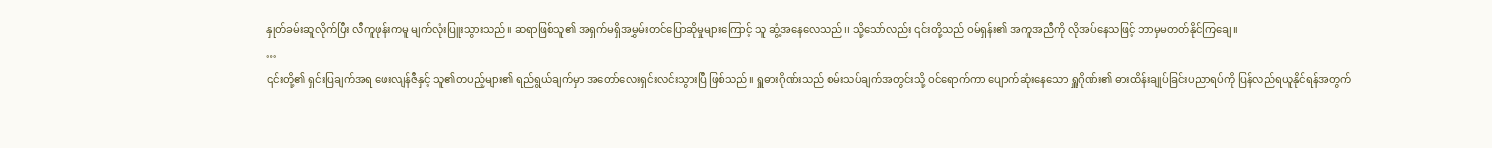နှုတ်ခမ်းဆူလိုက်ပြီး လီကူဖုန်းကမူ မျက်လုံးပြူးသွားသည်။ ဆရာဖြစ်သူ၏ အရှက်မရှိအမွှမ်းတင်ပြောဆိုမှုများကြောင့် သူ ဆွံ့အနေလေသည်၊၊ သို့သော်လည်း ၎င်းတို့သည် ဝမ်ရှန်း၏ အကူအညီကို လိုအပ်နေသဖြင့် ဘာမှမတတ်နိုင်ကြချေ။
…
၎င်းတို့၏ ရှင်းပြချက်အရ ဖေးလျန်ဇီနှင့် သူ၏တပည့်များ၏ ရည်ရွယ်ချက်မှာ အတော်လေးရှင်းလင်းသွားပြီ ဖြစ်သည်။ ရှူဓားဂိုဏ်းသည် စမ်းသပ်ချက်အတွင်းသို့ ဝင်ရောက်ကာ ပျောက်ဆုံးနေသော ရှူဂိုဏ်း၏ ဓားထိန်းချုပ်ခြင်းပညာရပ်ကို ပြန်လည်ရယူနိုင်ရန်အတွက်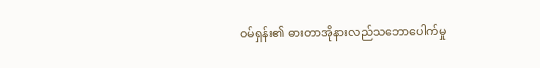ဝမ်ရှန်း၏ ဓားတာအိုနားလည်သဘောပေါက်မှု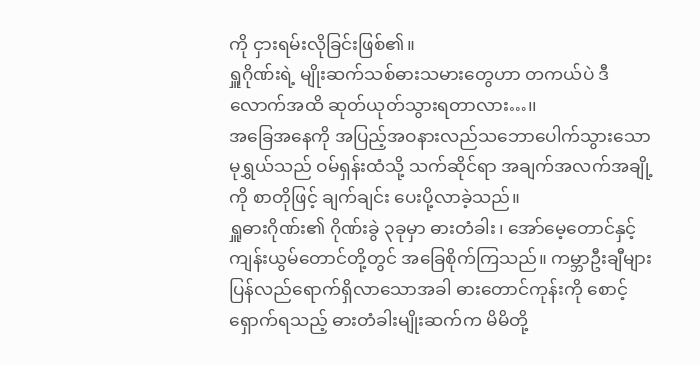ကို ငှားရမ်းလိုခြင်းဖြစ်၏။
ရှူဂိုဏ်းရဲ့ မျိုးဆက်သစ်ဓားသမားတွေဟာ တကယ်ပဲ ဒီလောက်အထိ ဆုတ်ယုတ်သွားရတာလား…၊၊
အခြေအနေကို အပြည့်အဝနားလည်သဘောပေါက်သွားသော မုရွှယ်သည် ဝမ်ရှန်းထံသို့ သက်ဆိုင်ရာ အချက်အလက်အချို့ကို စာတိုဖြင့် ချက်ချင်း ပေးပို့လာခဲ့သည်။
ရှူဓားဂိုဏ်း၏ ဂိုဏ်းခွဲ ၃ခုမှာ ဓားတံခါး၊ အော်မေ့တောင်နှင့် ကျန်းယွမ်တောင်တို့တွင် အခြေစိုက်ကြသည်။ ကမ္ဘာဦးချီများ ပြန်လည်ရောက်ရှိလာသောအခါ ဓားတောင်ကုန်းကို စောင့်ရှောက်ရသည့် ဓားတံခါးမျိုးဆက်က မိမိတို့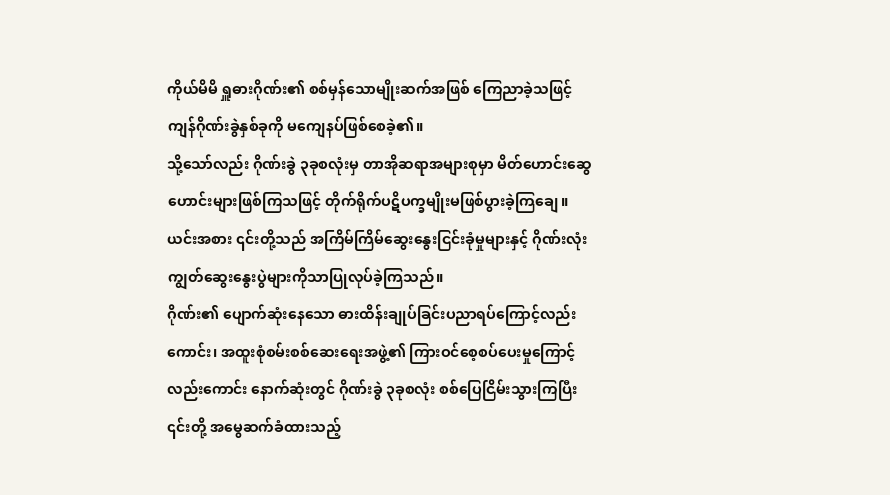ကိုယ်မိမိ ရှူဓားဂိုဏ်း၏ စစ်မှန်သောမျိုးဆက်အဖြစ် ကြေညာခဲ့သဖြင့် ကျန်ဂိုဏ်းခွဲနှစ်ခုကို မကျေနပ်ဖြစ်စေခဲ့၏။
သို့သော်လည်း ဂိုဏ်းခွဲ ၃ခုစလုံးမှ တာအိုဆရာအများစုမှာ မိတ်ဟောင်းဆွေဟောင်းများဖြစ်ကြသဖြင့် တိုက်ရိုက်ပဋိပက္ခမျိုးမဖြစ်ပွားခဲ့ကြချေ။ ယင်းအစား ၎င်းတို့သည် အကြိမ်ကြိမ်ဆွေးနွေးငြင်းခုံမှုများနှင့် ဂိုဏ်းလုံးကျွတ်ဆွေးနွေးပွဲများကိုသာပြုလုပ်ခဲ့ကြသည်။
ဂိုဏ်း၏ ပျောက်ဆုံးနေသော ဓားထိန်းချုပ်ခြင်းပညာရပ်ကြောင့်လည်းကောင်း၊ အထူးစုံစမ်းစစ်ဆေးရေးအဖွဲ့၏ ကြားဝင်စေ့စပ်ပေးမှုကြောင့်လည်းကောင်း နောက်ဆုံးတွင် ဂိုဏ်းခွဲ ၃ခုစလုံး စစ်ပြေငြိမ်းသွားကြပြီး ၎င်းတို့ အမွေဆက်ခံထားသည့်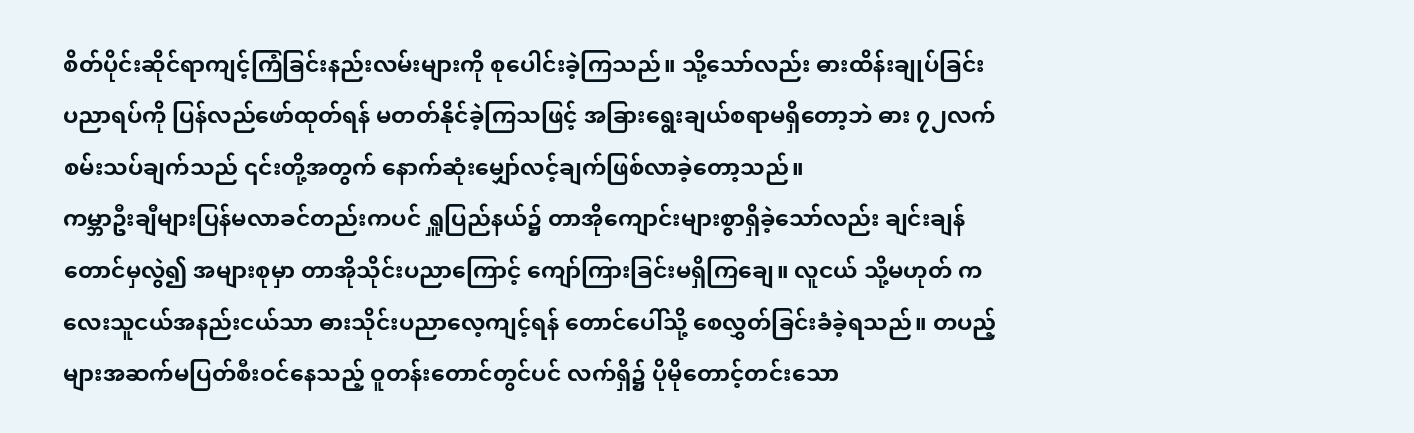စိတ်ပိုင်းဆိုင်ရာကျင့်ကြံခြင်းနည်းလမ်းများကို စုပေါင်းခဲ့ကြသည်။ သို့သော်လည်း ဓားထိန်းချုပ်ခြင်းပညာရပ်ကို ပြန်လည်ဖော်ထုတ်ရန် မတတ်နိုင်ခဲ့ကြသဖြင့် အခြားရွေးချယ်စရာမရှိတော့ဘဲ ဓား ၇၂လက် စမ်းသပ်ချက်သည် ၎င်းတို့အတွက် နောက်ဆုံးမျှော်လင့်ချက်ဖြစ်လာခဲ့တော့သည်။
ကမ္ဘာဦးချီများပြန်မလာခင်တည်းကပင် ရှူပြည်နယ်၌ တာအိုကျောင်းများစွာရှိခဲ့သော်လည်း ချင်းချန်တောင်မှလွဲ၍ အများစုမှာ တာအိုသိုင်းပညာကြောင့် ကျော်ကြားခြင်းမရှိကြချေ။ လူငယ် သို့မဟုတ် ကလေးသူငယ်အနည်းငယ်သာ ဓားသိုင်းပညာလေ့ကျင့်ရန် တောင်ပေါ်သို့ စေလွှတ်ခြင်းခံခဲ့ရသည်။ တပည့်များအဆက်မပြတ်စီးဝင်နေသည့် ဝူတန်းတောင်တွင်ပင် လက်ရှိ၌ ပိုမိုတောင့်တင်းသော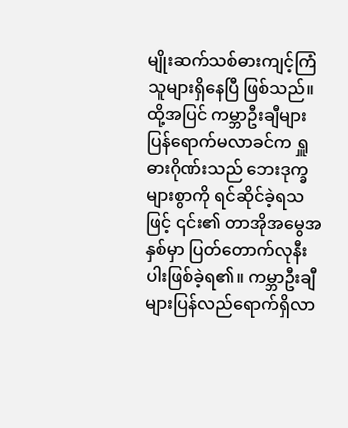မျိုးဆက်သစ်ဓားကျင့်ကြံသူများရှိနေပြီ ဖြစ်သည်။
ထို့အပြင် ကမ္ဘာဦးချီများပြန်ရောက်မလာခင်က ရှူဓားဂိုဏ်းသည် ဘေးဒုက္ခများစွာကို ရင်ဆိုင်ခဲ့ရသဖြင့် ၎င်း၏ တာအိုအမွေအနှစ်မှာ ပြတ်တောက်လုနီးပါးဖြစ်ခဲ့ရ၏။ ကမ္ဘာဦးချီများပြန်လည်ရောက်ရှိလာ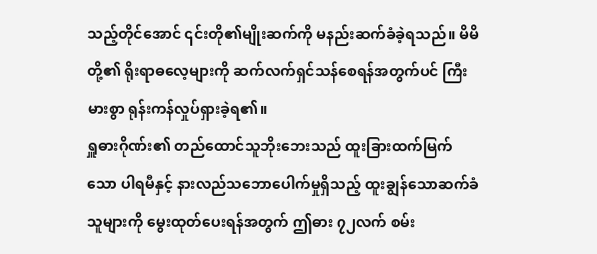သည့်တိုင်အောင် ၎င်းတို၏မျိုးဆက်ကို မနည်းဆက်ခံခဲ့ရသည်။ မိမိတို့၏ ရိုးရာဓလေ့များကို ဆက်လက်ရှင်သန်စေရန်အတွက်ပင် ကြီးမားစွာ ရုန်းကန်လှုပ်ရှားခဲ့ရ၏။
ရှူဓားဂိုဏ်း၏ တည်ထောင်သူဘိုးဘေးသည် ထူးခြားထက်မြက်သော ပါရမီနှင့် နားလည်သဘောပေါက်မှုရှိသည့် ထူးချွန်သောဆက်ခံသူများကို မွေးထုတ်ပေးရန်အတွက် ဤဓား ၇၂လက် စမ်း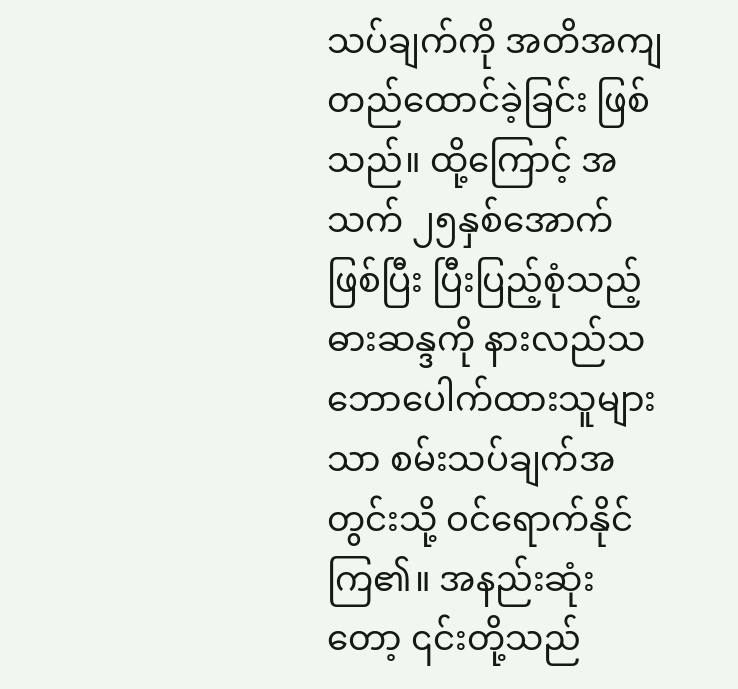သပ်ချက်ကို အတိအကျတည်ထောင်ခဲ့ခြင်း ဖြစ်သည်။ ထို့ကြောင့် အသက် ၂၅နှစ်အောက် ဖြစ်ပြီး ပြီးပြည့်စုံသည့် ဓားဆန္ဒကို နားလည်သဘောပေါက်ထားသူများသာ စမ်းသပ်ချက်အတွင်းသို့ ဝင်ရောက်နိုင်ကြ၏။ အနည်းဆုံးတော့ ၎င်းတို့သည်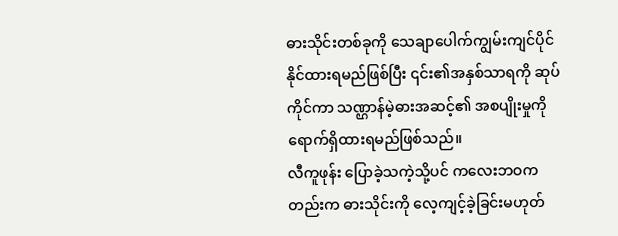ဓားသိုင်းတစ်ခုကို သေချာပေါက်ကျွမ်းကျင်ပိုင်နိုင်ထားရမည်ဖြစ်ပြီး ၎င်း၏အနှစ်သာရကို ဆုပ်ကိုင်ကာ သဏ္ဌာန်မဲ့ဓားအဆင့်၏ အစပျိုးမှုကို ရောက်ရှိထားရမည်ဖြစ်သည်။
လီကူဖုန်း ပြောခဲ့သကဲ့သို့ပင် ကလေးဘဝကတည်းက ဓားသိုင်းကို လေ့ကျင့်ခဲ့ခြင်းမဟုတ်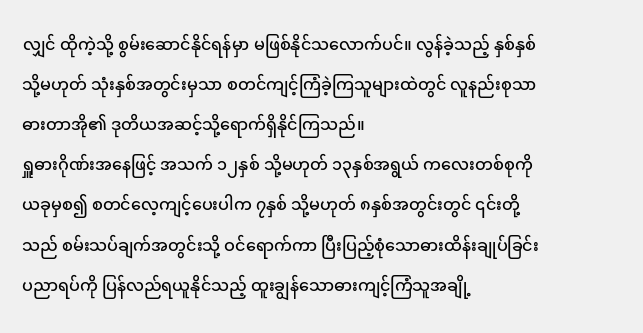လျှင် ထိုကဲ့သို့ စွမ်းဆောင်နိုင်ရန်မှာ မဖြစ်နိုင်သလောက်ပင်။ လွန်ခဲ့သည့် နှစ်နှစ် သို့မဟုတ် သုံးနှစ်အတွင်းမှသာ စတင်ကျင့်ကြံခဲ့ကြသူများထဲတွင် လူနည်းစုသာ ဓားတာအို၏ ဒုတိယအဆင့်သို့ရောက်ရှိနိုင်ကြသည်။
ရှူဓားဂိုဏ်းအနေဖြင့် အသက် ၁၂နှစ် သို့မဟုတ် ၁၃နှစ်အရွယ် ကလေးတစ်စုကို ယခုမှစ၍ စတင်လေ့ကျင့်ပေးပါက ၇နှစ် သို့မဟုတ် ၈နှစ်အတွင်းတွင် ၎င်းတို့သည် စမ်းသပ်ချက်အတွင်းသို့ ဝင်ရောက်ကာ ပြီးပြည့်စုံသောဓားထိန်းချုပ်ခြင်းပညာရပ်ကို ပြန်လည်ရယူနိုင်သည့် ထူးချွန်သောဓားကျင့်ကြံသူအချို့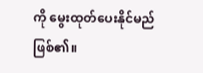ကို မွေးထုတ်ပေးနိုင်မည် ဖြစ်၏။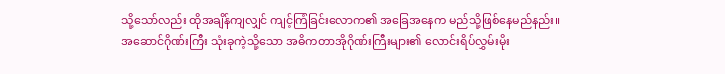သို့သော်လည်း ထိုအချိန်ကျလျှင် ကျင့်ကြံခြင်းလောက၏ အခြေအနေက မည်သို့ဖြစ်နေမည်နည်း။
အဆောင်ဂိုဏ်းကြီး သုံးခုကဲ့သို့သော အဓိကတာအိုဂိုဏ်းကြီးများ၏ လောင်းရိပ်လွှမ်းမိုး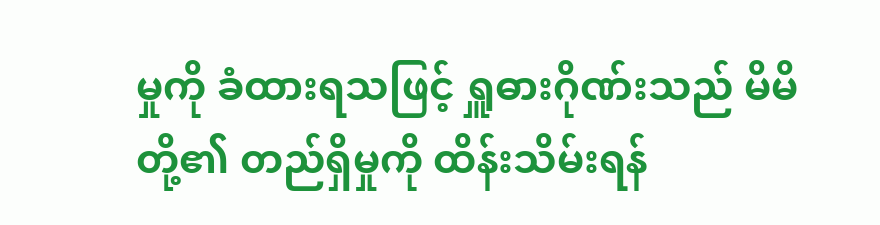မှုကို ခံထားရသဖြင့် ရှူဓားဂိုဏ်းသည် မိမိတို့၏ တည်ရှိမှုကို ထိန်းသိမ်းရန်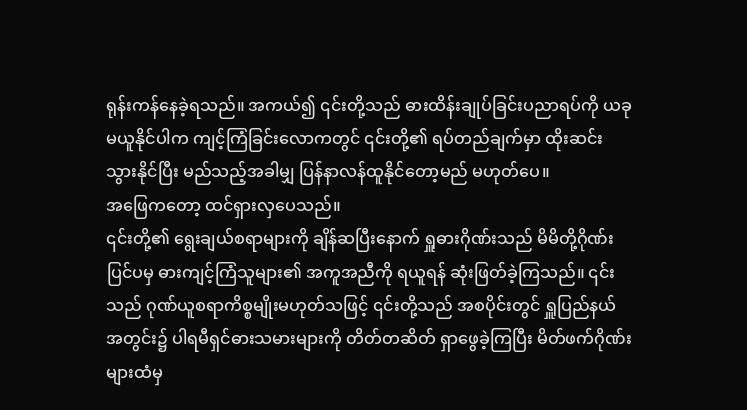ရုန်းကန်နေခဲ့ရသည်။ အကယ်၍ ၎င်းတို့သည် ဓားထိန်းချုပ်ခြင်းပညာရပ်ကို ယခုမယူနိုင်ပါက ကျင့်ကြံခြင်းလောကတွင် ၎င်းတို့၏ ရပ်တည်ချက်မှာ ထိုးဆင်းသွားနိုင်ပြီး မည်သည့်အခါမျှ ပြန်နာလန်ထူနိုင်တော့မည် မဟုတ်ပေ။
အဖြေကတော့ ထင်ရှားလှပေသည်။
၎င်းတို့၏ ရွေးချယ်စရာများကို ချိန်ဆပြီးနောက် ရှူဓားဂိုဏ်းသည် မိမိတို့ဂိုဏ်းပြင်ပမှ ဓားကျင့်ကြံသူများ၏ အကူအညီကို ရယူရန် ဆုံးဖြတ်ခဲ့ကြသည်။ ၎င်းသည် ဂုဏ်ယူစရာကိစ္စမျိုးမဟုတ်သဖြင့် ၎င်းတို့သည် အစပိုင်းတွင် ရှူပြည်နယ်အတွင်း၌ ပါရမီရှင်ဓားသမားများကို တိတ်တဆိတ် ရှာဖွေခဲ့ကြပြီး မိတ်ဖက်ဂိုဏ်းများထံမှ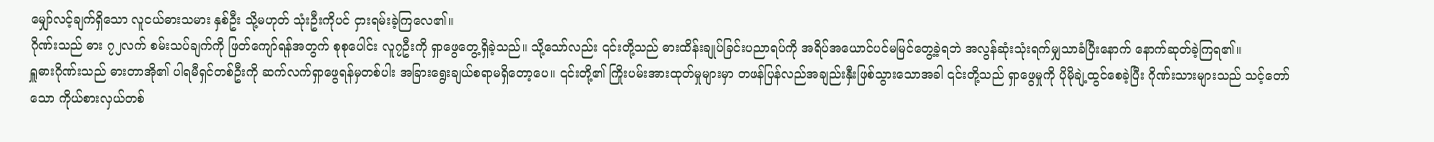မျှော်လင့်ချက်ရှိသော လူငယ်ဓားသမား နှစ်ဦး သို့မဟုတ် သုံးဦးကိုပင် ငှားရမ်းခဲ့ကြလေ၏။
ဂိုဏ်းသည် ဓား ၇၂လက် စမ်းသပ်ချက်ကို ဖြတ်ကျော်ရန်အတွက် စုစုပေါင်း လူ၇ဦးကို ရှာဖွေတွေ့ရှိခဲ့သည်။ သို့သော်လည်း ၎င်းတို့သည် ဓားထိန်းချုပ်ခြင်းပညာရပ်ကို အရိပ်အယောင်ပင်မမြင်တွေ့ခဲ့ရဘဲ အလွန်ဆုံးသုံးရက်မျှသာခံပြီးနောက် နောက်ဆုတ်ခဲ့ကြရ၏။
ရှူဓားဂိုဏ်းသည် ဓားတာအို၏ ပါရမီရှင်တစ်ဦးကို ဆက်လက်ရှာဖွေရန်မှတစ်ပါး အခြားရွေးချယ်စရာမရှိတော့ပေ။ ၎င်းတို့၏ ကြိုးပမ်းအားထုတ်မှုများမှာ တဖန်ပြန်လည်အချည်းနှီးဖြစ်သွားသောအခါ ၎င်းတို့သည် ရှာဖွေမှုကို ပိုမိုချဲ့ထွင်စေခဲ့ပြီး ဂိုဏ်းသားများသည် သင့်တော်သော ကိုယ်စားလှယ်တစ်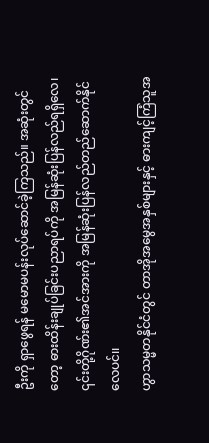ဦးကို ရှာဖွေရန် မမောမပန်းလုပ်ဆောင်ခဲ့ကြသည်။ အဆုံးတွင်တော့ ဓားထိန်းချုပ်ခြင်းပညာရပ်ကို အမြန်ဆုံးပြန်လည်ရရှိလေ၊ ၎င်းတို့ဂိုဏ်း၏အင်အားကို အမြန်ဆုံးပြန်လည်တည်ဆောက်နိုင်လေပင်၊၊
ဟွာသမ္မတနိုင်ငံတွင် တာအိုအမွေအနှစ်များနှင့် ဓားကျင့်ကြံသူအ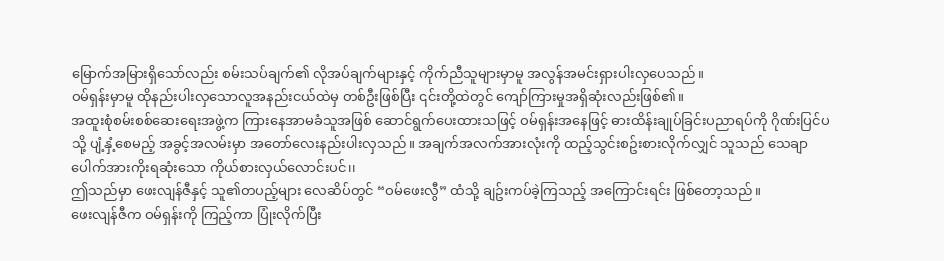မြောက်အမြားရှိသော်လည်း စမ်းသပ်ချက်၏ လိုအပ်ချက်များနှင့် ကိုက်ညီသူများမှာမူ အလွန်အမင်းရှားပါးလှပေသည်။
ဝမ်ရှန်းမှာမူ ထိုနည်းပါးလှသောလူအနည်းငယ်ထဲမှ တစ်ဦးဖြစ်ပြီး ၎င်းတို့ထဲတွင် ကျော်ကြားမှုအရှိဆုံးလည်းဖြစ်၏။
အထူးစုံစမ်းစစ်ဆေးရေးအဖွဲ့က ကြားနေအာမခံသူအဖြစ် ဆောင်ရွက်ပေးထားသဖြင့် ဝမ်ရှန်းအနေဖြင့် ဓားထိန်းချုပ်ခြင်းပညာရပ်ကို ဂိုဏ်းပြင်ပသို့ ပျံ့နှံ့စေမည့် အခွင့်အလမ်းမှာ အတော်လေးနည်းပါးလှသည်။ အချက်အလက်အားလုံးကို ထည့်သွင်းစဥ်းစားလိုက်လျှင် သူသည် သေချာပေါက်အားကိုးရဆုံးသော ကိုယ်စားလှယ်လောင်းပင်၊၊
ဤသည်မှာ ဖေးလျန်ဇီနှင့် သူ၏တပည့်များ လေဆိပ်တွင် “ဝမ်ဖေးလွီ” ထံသို့ ချဥ်းကပ်ခဲ့ကြသည့် အကြောင်းရင်း ဖြစ်တော့သည်။
ဖေးလျန်ဇီက ဝမ်ရှန်းကို ကြည့်ကာ ပြုံးလိုက်ပြီး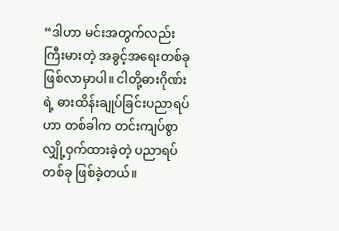“ဒါဟာ မင်းအတွက်လည်း ကြီးမားတဲ့ အခွင့်အရေးတစ်ခုဖြစ်လာမှာပါ။ ငါတို့ဓားဂိုဏ်းရဲ့ ဓားထိန်းချုပ်ခြင်းပညာရပ်ဟာ တစ်ခါက တင်းကျပ်စွာ လျှို့ဝှက်ထားခဲ့တဲ့ ပညာရပ်တစ်ခု ဖြစ်ခဲ့တယ်။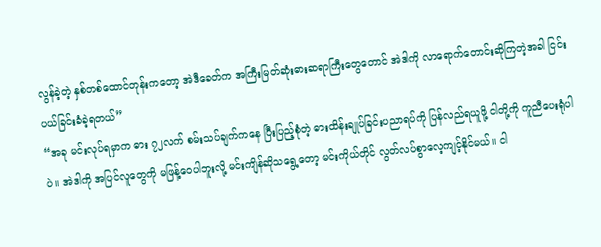လွန်ခဲ့တဲ့ နှစ်တစ်ထောင်တုန်းကတော့ အဲဒီခေတ်က အကြီးမြတ်ဆုံးဓားဆရာကြီးတွေတောင် အဲဒါကို လာရောက်တောင်းဆိုကြတဲ့အခါ ငြင်းပယ်ခြင်းခံခဲ့ရတယ်”
“အခု မင်းလုပ်ရမှာက ဓား ၇၂လက် စမ်းသပ်ချက်ကနေ ပြီးပြည့်စုံတဲ့ ဓားထိန်းချုပ်ခြင်းပညာရပ်ကို ပြန်လည်ရယူဖို့ ငါတို့ကို ကူညီပေးရုံပါပဲ။ အဲဒါကို အပြင်လူတွေကို မဖြန့်ဝေပါဘူးလို့ မင်းကျိန်ဆိုသရွေ့တော့ မင်းကိုယ်တိုင် လွတ်လပ်စွာလေ့ကျင့်နိုင်မယ်၊၊ ငါ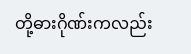တို့ဓားဂိုဏ်းကလည်း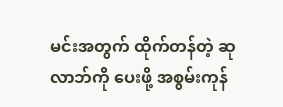မင်းအတွက် ထိုက်တန်တဲ့ ဆုလာဘ်ကို ပေးဖို့ အစွမ်းကုန်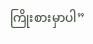ကြိုးစားမှာပါ”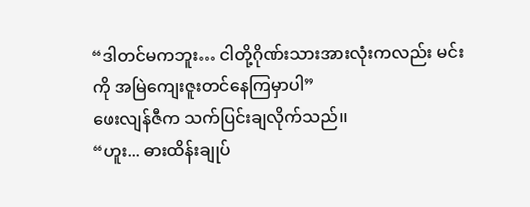“ဒါတင်မကဘူး… ငါတို့ဂိုဏ်းသားအားလုံးကလည်း မင်းကို အမြဲကျေးဇူးတင်နေကြမှာပါ”
ဖေးလျန်ဇီက သက်ပြင်းချလိုက်သည်၊၊
“ဟူး... ဓားထိန်းချုပ်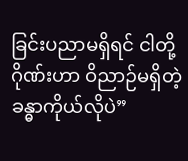ခြင်းပညာမရှိရင် ငါတို့ဂိုဏ်းဟာ ဝိညာဉ်မရှိတဲ့ ခန္ဓာကိုယ်လိုပဲ”